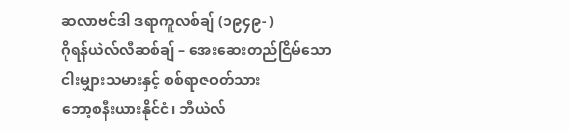ဆလာဗင်ဒါ ဒရာကူလစ်ချ် (၁၉၄၉- )
ဂိုရန်ယဲလ်လီဆစ်ချ် – အေးဆေးတည်ငြိမ်သော ငါးမျှားသမားနှင့် စစ်ရာဇဝတ်သား
ဘော့စနီးယားနိုင်ငံ၊ ဘီယဲလ်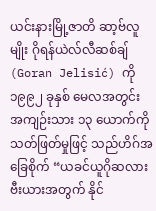ယင်းနားမြို့ဇာတိ ဆာ့ဗ်လူမျိုး ဂိုရန်ယဲလ်လီဆစ်ချ် (Goran Jelisić) ကို ၁၉၉၂ ခုနှစ် မေလအတွင်း အကျဉ်းသား ၁၃ ယောက်ကို သတ်ဖြတ်မှုဖြင့် သည်ဟိဂ်အခြေစိုက် “ယခင်ယူဂိုဆလားဗီးယားအတွက် နိုင်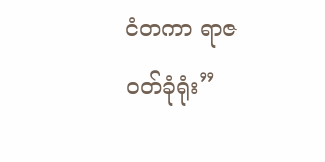ငံတကာ ရာဇဝတ်ခုံရုံး”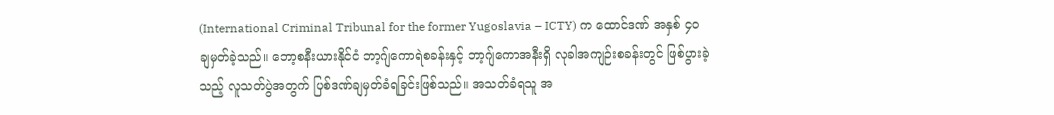(International Criminal Tribunal for the former Yugoslavia – ICTY) က ထောင်ဒဏ် အနှစ် ၄၀ ချမှတ်ခဲ့သည်။ ဘော့စနီးယားနိုင်ငံ ဘာ့ဂျ်ကောရဲစခန်းနှင့် ဘာ့ဂျ်ကောအနီးရှိ လုခါအကျဉ်းစခန်းတွင် ဖြစ်ပွားခဲ့သည့် လူသတ်ပွဲအတွက် ပြစ်ဒဏ်ချမှတ်ခံရခြင်းဖြစ်သည်။ အသတ်ခံရသူ အ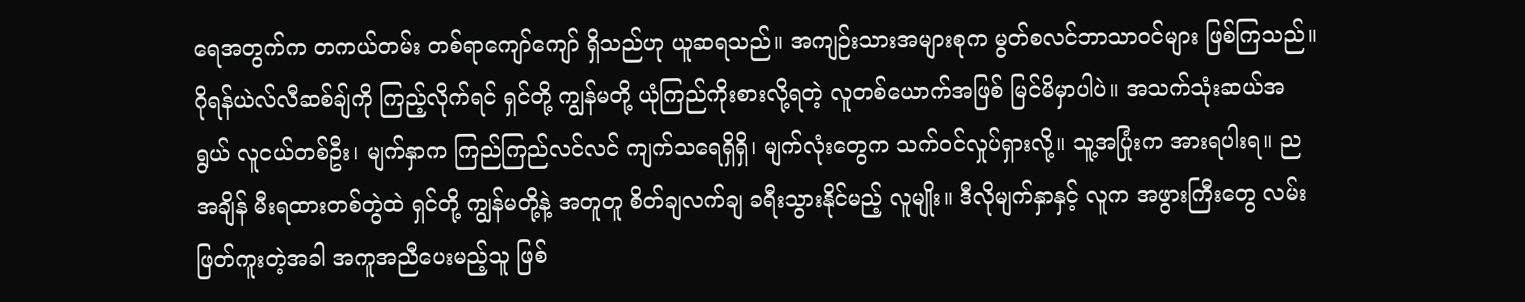ရေအတွက်က တကယ်တမ်း တစ်ရာကျော်ကျော် ရှိသည်ဟု ယူဆရသည်။ အကျဉ်းသားအများစုက မွတ်စလင်ဘာသာဝင်များ ဖြစ်ကြသည်။
ဂိုရန်ယဲလ်လီဆစ်ချ်ကို ကြည့်လိုက်ရင် ရှင်တို့ ကျွန်မတို့ ယုံကြည်ကိုးစားလို့ရတဲ့ လူတစ်ယောက်အဖြစ် မြင်မိမှာပါပဲ။ အသက်သုံးဆယ်အရွယ် လူငယ်တစ်ဦး၊ မျက်နှာက ကြည်ကြည်လင်လင် ကျက်သရေရှိရှိ၊ မျက်လုံးတွေက သက်ဝင်လှုပ်ရှားလို့။ သူ့အပြုံးက အားရပါးရ။ ညအချိန် မီးရထားတစ်တွဲထဲ ရှင်တို့ ကျွန်မတို့နဲ့ အတူတူ စိတ်ချလက်ချ ခရီးသွားနိုင်မည့် လူမျိုး။ ဒီလိုမျက်နှာနှင့် လူက အဖွားကြီးတွေ လမ်းဖြတ်ကူးတဲ့အခါ အကူအညီပေးမည့်သူ ဖြစ်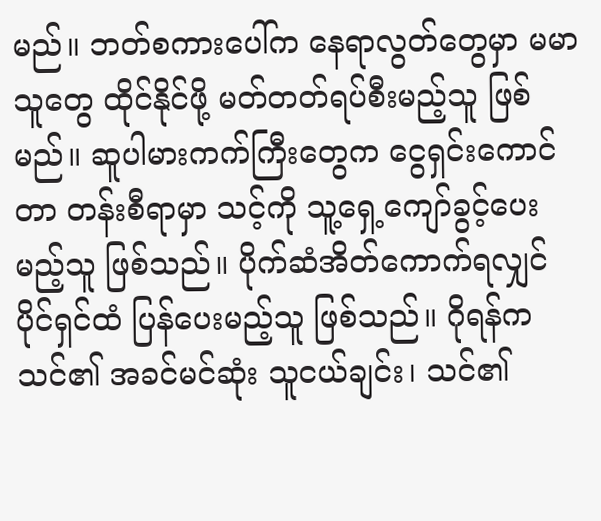မည်။ ဘတ်စကားပေါ်က နေရာလွတ်တွေမှာ မမာသူတွေ ထိုင်နိုင်ဖို့ မတ်တတ်ရပ်စီးမည့်သူ ဖြစ်မည်။ ဆူပါမားကက်ကြီးတွေက ငွေရှင်းကောင်တာ တန်းစီရာမှာ သင့်ကို သူ့ရှေ့ကျော်ခွင့်ပေးမည့်သူ ဖြစ်သည်။ ပိုက်ဆံအိတ်ကောက်ရလျှင် ပိုင်ရှင်ထံ ပြန်ပေးမည့်သူ ဖြစ်သည်။ ဂိုရန်က သင်၏ အခင်မင်ဆုံး သူငယ်ချင်း၊ သင်၏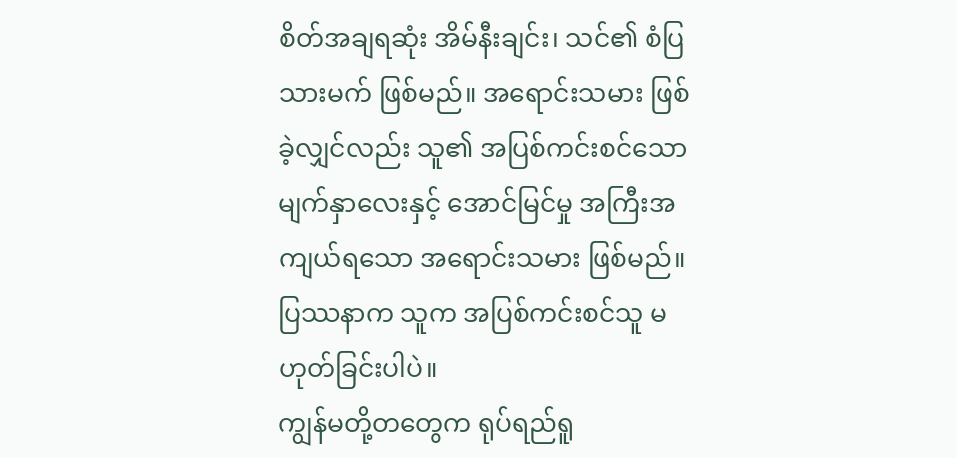စိတ်အချရဆုံး အိမ်နီးချင်း၊ သင်၏ စံပြသားမက် ဖြစ်မည်။ အရောင်းသမား ဖြစ်ခဲ့လျှင်လည်း သူ၏ အပြစ်ကင်းစင်သော မျက်နှာလေးနှင့် အောင်မြင်မှု အကြီးအကျယ်ရသော အရောင်းသမား ဖြစ်မည်။
ပြဿနာက သူက အပြစ်ကင်းစင်သူ မဟုတ်ခြင်းပါပဲ။
ကျွန်မတို့တတွေက ရုပ်ရည်ရူ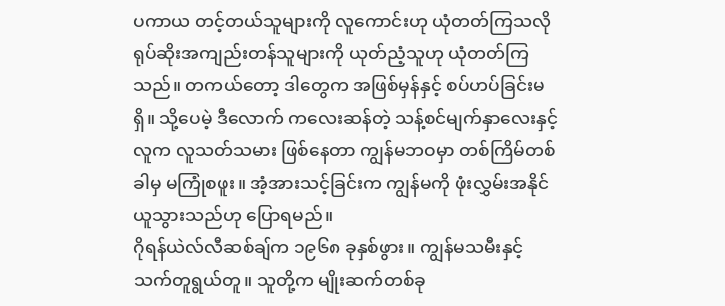ပကာယ တင့်တယ်သူများကို လူကောင်းဟု ယုံတတ်ကြသလို ရုပ်ဆိုးအကျည်းတန်သူများကို ယုတ်ညံ့သူဟု ယုံတတ်ကြသည်။ တကယ်တော့ ဒါတွေက အဖြစ်မှန်နှင့် စပ်ဟပ်ခြင်းမရှိ။ သို့ပေမဲ့ ဒီလောက် ကလေးဆန်တဲ့ သန့်စင်မျက်နှာလေးနှင့်လူက လူသတ်သမား ဖြစ်နေတာ ကျွန်မဘဝမှာ တစ်ကြိမ်တစ်ခါမှ မကြုံစဖူး။ အံ့အားသင့်ခြင်းက ကျွန်မကို ဖုံးလွှမ်းအနိုင်ယူသွားသည်ဟု ပြောရမည်။
ဂိုရန်ယဲလ်လီဆစ်ချ်က ၁၉၆၈ ခုနှစ်ဖွား။ ကျွန်မသမီးနှင့် သက်တူရွယ်တူ။ သူတို့က မျိုးဆက်တစ်ခု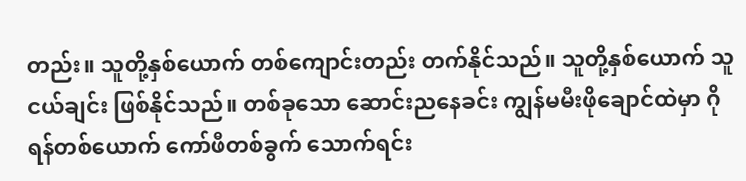တည်း။ သူတို့နှစ်ယောက် တစ်ကျောင်းတည်း တက်နိုင်သည်။ သူတို့နှစ်ယောက် သူငယ်ချင်း ဖြစ်နိုင်သည်။ တစ်ခုသော ဆောင်းညနေခင်း ကျွန်မမီးဖိုချောင်ထဲမှာ ဂိုရန်တစ်ယောက် ကော်ဖီတစ်ခွက် သောက်ရင်း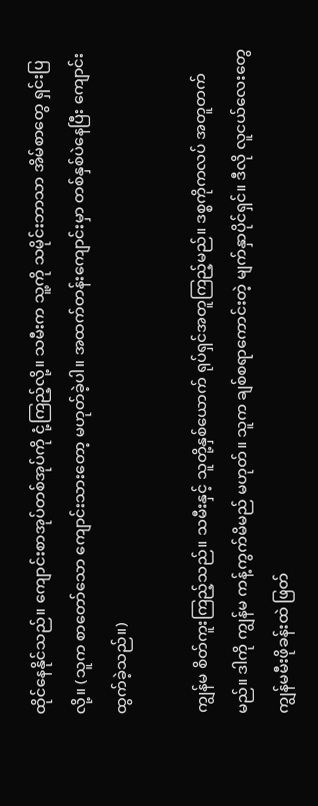ထိုင်နေနိုင်သည်။ ကျောင်းစာအုပ်တစ်အုပ်ကို ငုံ့ကြည့်လို့။ သမီးက သူ့ကို သမိုင်းဘာသာ အိမ်စာတွေ ရှင်းပြလို့။ (သူက စာတော်သော ကျောင်းသားတော့ မဟုတ်ခဲ့ပါ။ အထက်တန်းကျောင်းမှာ တစ်နှစ်ပဲနေပြီး ကျောင်းထွက်ခဲ့သည်။)

ကျွန်မ စိတ်ကူးကြည့်သည်။ သမီးနှင့် သူတို့နှစ်ယောက် ရုပ်ရှင်အတူကြည့်မည်။ ဒစ္စကိုကလပ် အတူတက်မည်။ ဒါကို ကျွန်မ ကန့်ကွက်မိမည် မဟုတ်။ သူက ချစ်စရာကောင်းတဲ့ မျက်နှာပိုင်ရှင်။ ဒီလို လူငယ်လေးတွေ ကျွန်မမီးဖိုခန်းထဲ ဖြတ်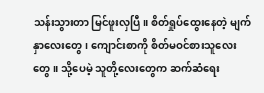သန်းသွားတာ မြင်ဖူးလှပြီ။ စိတ်ရှုပ်ထွေးနေတဲ့ မျက်နှာလေးတွေ၊ ကျောင်းစာကို စိတ်မဝင်စားသူလေးတွေ။ သို့ပေမဲ့ သူတို့လေးတွေက ဆက်ဆံရေး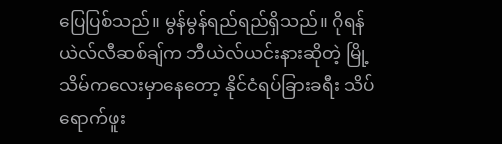ပြေပြစ်သည်။ မွန်မွန်ရည်ရည်ရှိသည်။ ဂိုရန်ယဲလ်လီဆစ်ချ်က ဘီယဲလ်ယင်းနားဆိုတဲ့ မြို့သိမ်ကလေးမှာနေတော့ နိုင်ငံရပ်ခြားခရီး သိပ်ရောက်ဖူး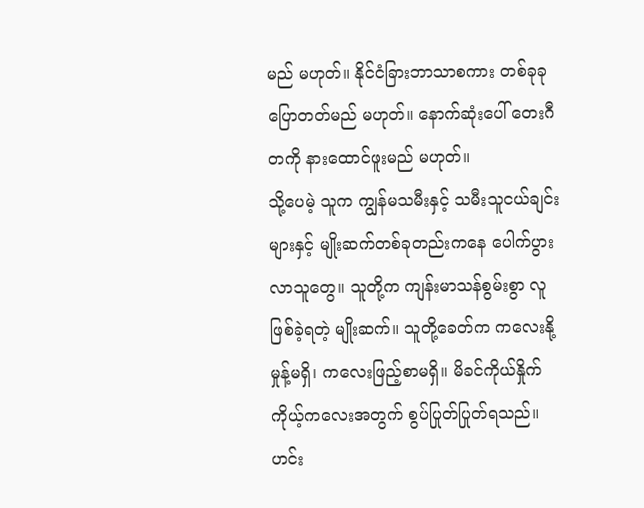မည် မဟုတ်။ နိုင်ငံခြားဘာသာစကား တစ်ခုခု ပြောတတ်မည် မဟုတ်။ နောက်ဆုံးပေါ် တေးဂီတကို နားထောင်ဖူးမည် မဟုတ်။
သို့ပေမဲ့ သူက ကျွန်မသမီးနှင့် သမီးသူငယ်ချင်းများနှင့် မျိုးဆက်တစ်ခုတည်းကနေ ပေါက်ပွားလာသူတွေ။ သူတို့က ကျန်းမာသန်စွမ်းစွာ လူဖြစ်ခဲ့ရတဲ့ မျိုးဆက်။ သူတို့ခေတ်က ကလေးနို့မှုန့်မရှိ၊ ကလေးဖြည့်စာမရှိ။ မိခင်ကိုယ်နှိုက် ကိုယ့်ကလေးအတွက် စွပ်ပြုတ်ပြုတ်ရသည်။ ဟင်း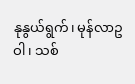နုနွယ်ရွက်၊ မုန်လာဥဝါ၊ သစ်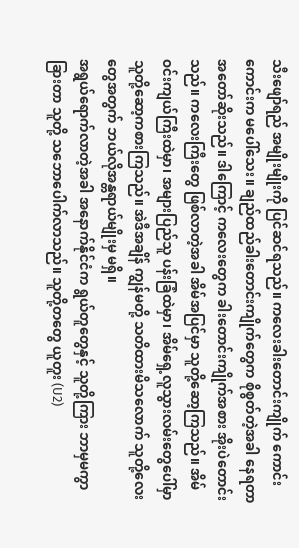သီးဖျော်ရည် အမျိုးမျိုးကို ပြင်ဆင်ရသည်။ ကလေးခါးတောင်းကျိုက် ကောင်းကောင်းက မပေါ်သေး။ ချည်ထည်ခါးတောင်းကျိုက်တွေက စိုစွတ်တဲ့အခါ နေရတာ အတော်ဆိုးသည်။ ဒါကြောင့် ကလေးတွေက ခါးတောင်းကျိုက်အစား အိုးပဲတောင်းသည်။ ကလေးကြီးတွေ ဖြစ်လာတဲ့အခါ အိမ်အပြင်မှာ သူတို့ဆော့ကြသည်။ အိမ်ဝင်းကျယ်ကြီးထဲမှာ၊ အများပြည်သူ ပန်းခြံထဲမှာ၊ အိမ်ရှေ့လူသွားလမ်းတွေပေါ်မှာ သူတို့ဆော့ကစားကြသည်။ အဲဒီအချိန် ကျွန်မတို့ သတိထားမိသလောက် သူတို့လေးတွေအတွက် ဘယ်လိုအန္တရာယ်မျိုးမှ မရှိ။
အရွယ်ရောက်လာတဲ့အခါ အနောက်နိုင်ငံက ရွယ်တူတွေနှင့် သူတို့ကြား ဘာမှမကွာခြားတာ သူတို့ သဘောပေါက်လာသည်။ သူတို့တတွေ ယူတူး (U2)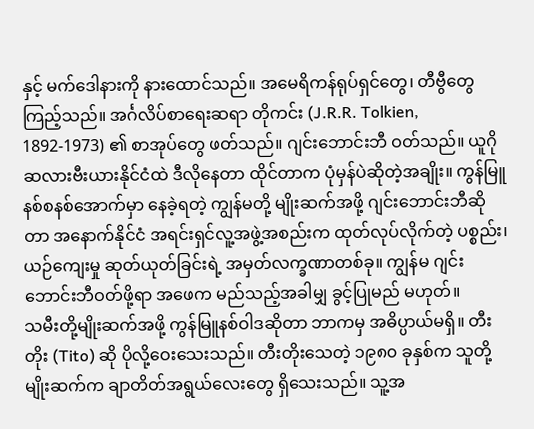နှင့် မက်ဒေါနားကို နားထောင်သည်။ အမေရိကန်ရုပ်ရှင်တွေ၊ တီဗွီတွေ ကြည့်သည်။ အင်္ဂလိပ်စာရေးဆရာ တိုကင်း (J.R.R. Tolkien, 1892-1973) ၏ စာအုပ်တွေ ဖတ်သည်။ ဂျင်းဘောင်းဘီ ဝတ်သည်။ ယူဂိုဆလားဗီးယားနိုင်ငံထဲ ဒီလိုနေတာ ထိုင်တာက ပုံမှန်ပဲဆိုတဲ့အချိုး။ ကွန်မြူနစ်စနစ်အောက်မှာ နေခဲ့ရတဲ့ ကျွန်မတို့ မျိုးဆက်အဖို့ ဂျင်းဘောင်းဘီဆိုတာ အနောက်နိုင်ငံ အရင်းရှင်လူ့အဖွဲ့အစည်းက ထုတ်လုပ်လိုက်တဲ့ ပစ္စည်း၊ ယဉ်ကျေးမှု ဆုတ်ယုတ်ခြင်းရဲ့ အမှတ်လက္ခဏာတစ်ခု။ ကျွန်မ ဂျင်းဘောင်းဘီဝတ်ဖို့ရာ အဖေက မည်သည့်အခါမျှ ခွင့်ပြုမည် မဟုတ်။
သမီးတို့မျိုးဆက်အဖို့ ကွန်မြူနစ်ဝါဒဆိုတာ ဘာကမှ အဓိပ္ပာယ်မရှိ။ တီးတိုး (Tito) ဆို ပိုလို့ဝေးသေးသည်။ တီးတိုးသေတဲ့ ၁၉၈၀ ခုနှစ်က သူတို့မျိုးဆက်က ချာတိတ်အရွယ်လေးတွေ ရှိသေးသည်။ သူ့အ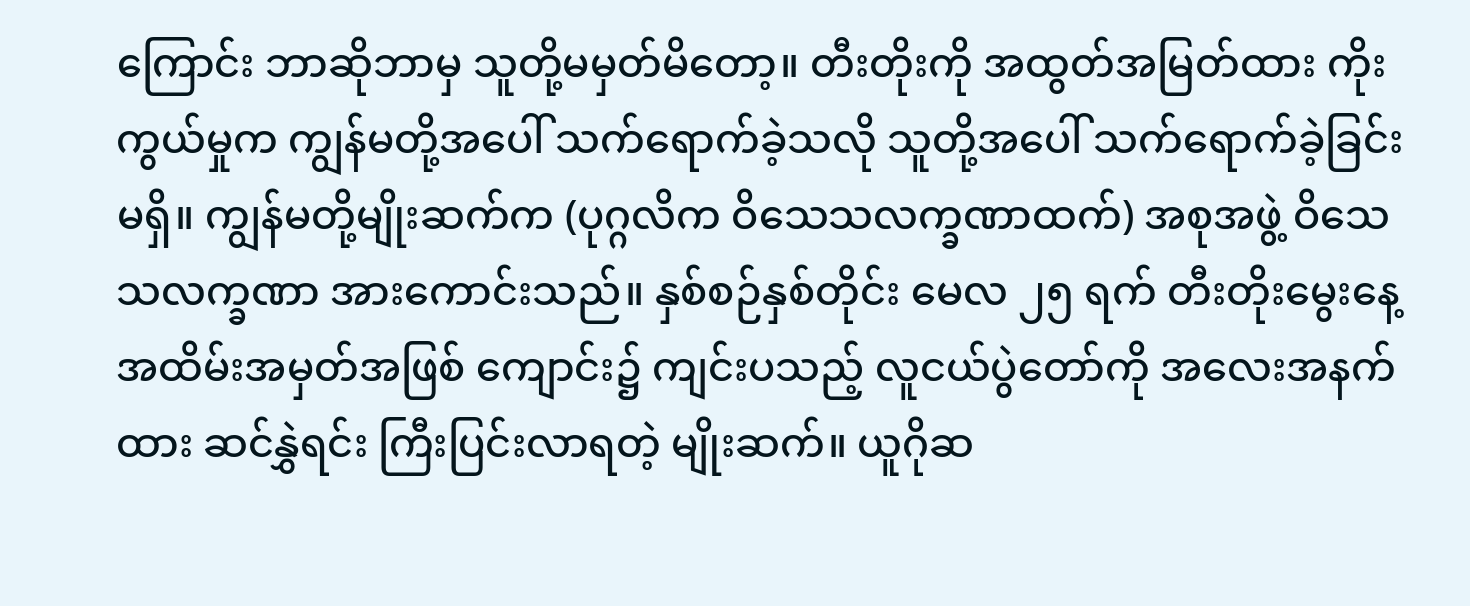ကြောင်း ဘာဆိုဘာမှ သူတို့မမှတ်မိတော့။ တီးတိုးကို အထွတ်အမြတ်ထား ကိုးကွယ်မှုက ကျွန်မတို့အပေါ် သက်ရောက်ခဲ့သလို သူတို့အပေါ် သက်ရောက်ခဲ့ခြင်း မရှိ။ ကျွန်မတို့မျိုးဆက်က (ပုဂ္ဂလိက ဝိသေသလက္ခဏာထက်) အစုအဖွဲ့ ဝိသေသလက္ခဏာ အားကောင်းသည်။ နှစ်စဉ်နှစ်တိုင်း မေလ ၂၅ ရက် တီးတိုးမွေးနေ့ အထိမ်းအမှတ်အဖြစ် ကျောင်း၌ ကျင်းပသည့် လူငယ်ပွဲတော်ကို အလေးအနက်ထား ဆင်နွှဲရင်း ကြီးပြင်းလာရတဲ့ မျိုးဆက်။ ယူဂိုဆ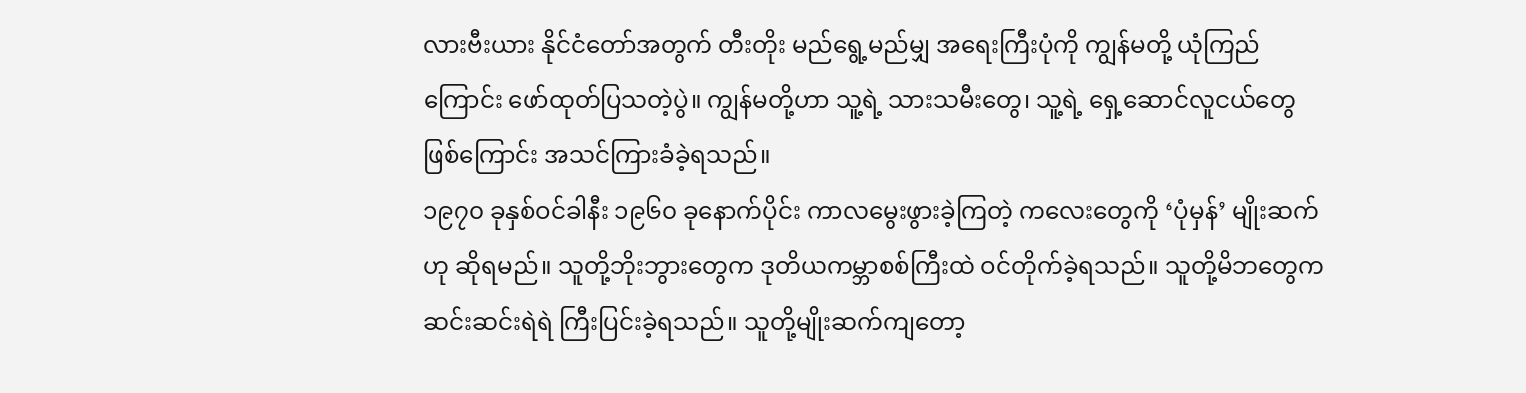လားဗီးယား နိုင်ငံတော်အတွက် တီးတိုး မည်ရွေ့မည်မျှ အရေးကြီးပုံကို ကျွန်မတို့ ယုံကြည်ကြောင်း ဖော်ထုတ်ပြသတဲ့ပွဲ။ ကျွန်မတို့ဟာ သူ့ရဲ့ သားသမီးတွေ၊ သူ့ရဲ့ ရှေ့ဆောင်လူငယ်တွေ ဖြစ်ကြောင်း အသင်ကြားခံခဲ့ရသည်။
၁၉၇၀ ခုနှစ်ဝင်ခါနီး ၁၉၆၀ ခုနောက်ပိုင်း ကာလမွေးဖွားခဲ့ကြတဲ့ ကလေးတွေကို ‘ပုံမှန်’ မျိုးဆက်ဟု ဆိုရမည်။ သူတို့ဘိုးဘွားတွေက ဒုတိယကမ္ဘာစစ်ကြီးထဲ ဝင်တိုက်ခဲ့ရသည်။ သူတို့မိဘတွေက ဆင်းဆင်းရဲရဲ ကြီးပြင်းခဲ့ရသည်။ သူတို့မျိုးဆက်ကျတော့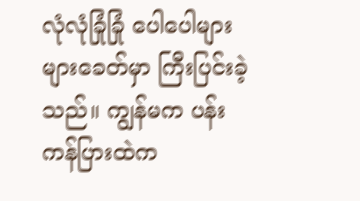လုံလုံခြုံခြုံ ပေါပေါများများခေတ်မှာ ကြီးပြင်းခဲ့သည်။ ကျွန်မက ပန်းကန်ပြားထဲက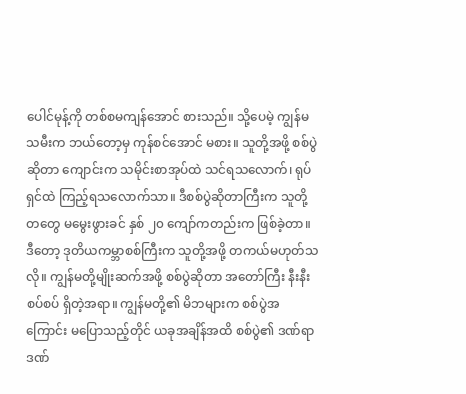ပေါင်မုန့်ကို တစ်စမကျန်အောင် စားသည်။ သို့ပေမဲ့ ကျွန်မသမီးက ဘယ်တော့မှ ကုန်စင်အောင် မစား။ သူတို့အဖို့ စစ်ပွဲဆိုတာ ကျောင်းက သမိုင်းစာအုပ်ထဲ သင်ရသလောက်၊ ရုပ်ရှင်ထဲ ကြည့်ရသလောက်သာ။ ဒီစစ်ပွဲဆိုတာကြီးက သူတို့တတွေ မမွေးဖွားခင် နှစ် ၂၀ ကျော်ကတည်းက ဖြစ်ခဲ့တာ။ ဒီတော့ ဒုတိယကမ္ဘာစစ်ကြီးက သူတို့အဖို့ တကယ်မဟုတ်သလို။ ကျွန်မတို့မျိုးဆက်အဖို့ စစ်ပွဲဆိုတာ အတော်ကြီး နီးနီးစပ်စပ် ရှိတဲ့အရာ။ ကျွန်မတို့၏ မိဘများက စစ်ပွဲအကြောင်း မပြောသည့်တိုင် ယခုအချိန်အထိ စစ်ပွဲ၏ ဒဏ်ရာဒဏ်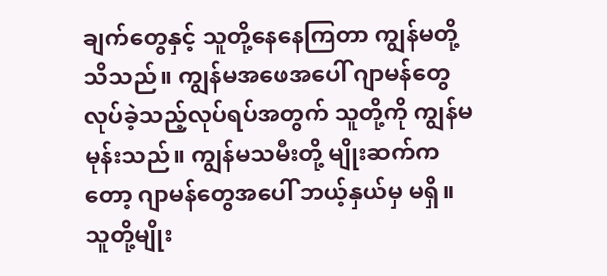ချက်တွေနှင့် သူတို့နေနေကြတာ ကျွန်မတို့ သိသည်။ ကျွန်မအဖေအပေါ် ဂျာမန်တွေ လုပ်ခဲ့သည့်လုပ်ရပ်အတွက် သူတို့ကို ကျွန်မမုန်းသည်။ ကျွန်မသမီးတို့ မျိုးဆက်ကတော့ ဂျာမန်တွေအပေါ် ဘယ့်နှယ်မှ မရှိ။
သူတို့မျိုး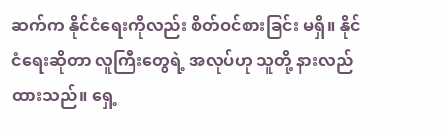ဆက်က နိုင်ငံရေးကိုလည်း စိတ်ဝင်စားခြင်း မရှိ။ နိုင်ငံရေးဆိုတာ လူကြီးတွေရဲ့ အလုပ်ဟု သူတို့ နားလည်ထားသည်။ ရှေ့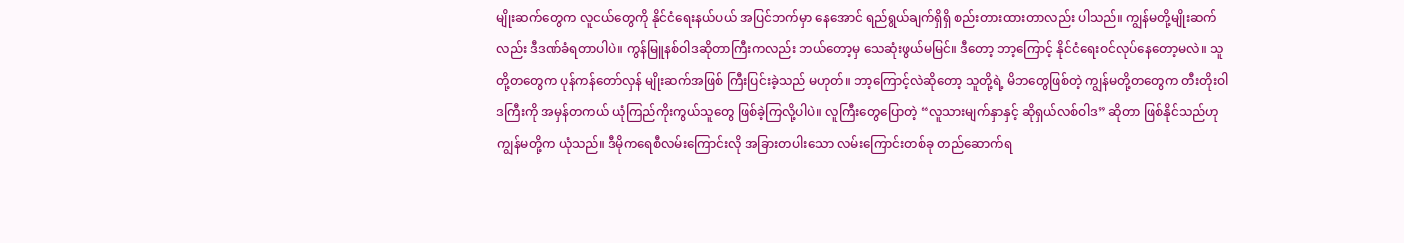မျိုးဆက်တွေက လူငယ်တွေကို နိုင်ငံရေးနယ်ပယ် အပြင်ဘက်မှာ နေအောင် ရည်ရွယ်ချက်ရှိရှိ စည်းတားထားတာလည်း ပါသည်။ ကျွန်မတို့မျိုးဆက်လည်း ဒီဒဏ်ခံရတာပါပဲ။ ကွန်မြူနစ်ဝါဒဆိုတာကြီးကလည်း ဘယ်တော့မှ သေဆုံးဖွယ်မမြင်။ ဒီတော့ ဘာ့ကြောင့် နိုင်ငံရေးဝင်လုပ်နေတော့မလဲ။ သူတို့တတွေက ပုန်ကန်တော်လှန် မျိုးဆက်အဖြစ် ကြီးပြင်းခဲ့သည် မဟုတ်။ ဘာ့ကြောင့်လဲဆိုတော့ သူတို့ရဲ့ မိဘတွေဖြစ်တဲ့ ကျွန်မတို့တတွေက တီးတိုးဝါဒကြီးကို အမှန်တကယ် ယုံကြည်ကိုးကွယ်သူတွေ ဖြစ်ခဲ့ကြလို့ပါပဲ။ လူကြီးတွေပြောတဲ့ “လူသားမျက်နှာနှင့် ဆိုရှယ်လစ်ဝါဒ” ဆိုတာ ဖြစ်နိုင်သည်ဟု ကျွန်မတို့က ယုံသည်။ ဒီမိုကရေစီလမ်းကြောင်းလို အခြားတပါးသော လမ်းကြောင်းတစ်ခု တည်ဆောက်ရ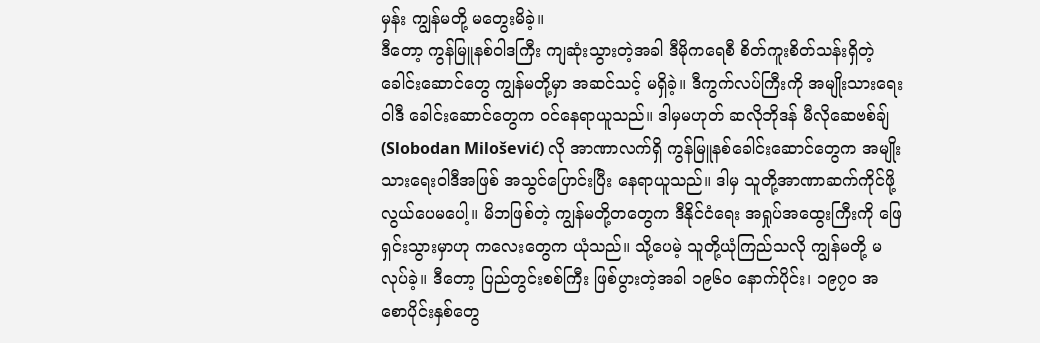မှန်း ကျွန်မတို့ မတွေးမိခဲ့။
ဒီတော့ ကွန်မြူနစ်ဝါဒကြီး ကျဆုံးသွားတဲ့အခါ ဒီမိုကရေစီ စိတ်ကူးစိတ်သန်းရှိတဲ့ ခေါင်းဆောင်တွေ ကျွန်မတို့မှာ အဆင်သင့် မရှိခဲ့။ ဒီကွက်လပ်ကြီးကို အမျိုးသားရေးဝါဒီ ခေါင်းဆောင်တွေက ဝင်နေရာယူသည်။ ဒါမှမဟုတ် ဆလိုဘိုဒန် မီလိုဆေဗစ်ချ် (Slobodan Milošević) လို အာဏာလက်ရှိ ကွန်မြူနစ်ခေါင်းဆောင်တွေက အမျိုးသားရေးဝါဒီအဖြစ် အသွင်ပြောင်းပြီး နေရာယူသည်။ ဒါမှ သူတို့အာဏာဆက်ကိုင်ဖို့ လွယ်ပေမပေါ့။ မိဘဖြစ်တဲ့ ကျွန်မတို့တတွေက ဒီနိုင်ငံရေး အရှုပ်အထွေးကြီးကို ဖြေရှင်းသွားမှာဟု ကလေးတွေက ယုံသည်။ သို့ပေမဲ့ သူတို့ယုံကြည်သလို ကျွန်မတို့ မလုပ်ခဲ့။ ဒီတော့ ပြည်တွင်းစစ်ကြီး ဖြစ်ပွားတဲ့အခါ ၁၉၆၀ နောက်ပိုင်း၊ ၁၉၇၀ အစောပိုင်းနှစ်တွေ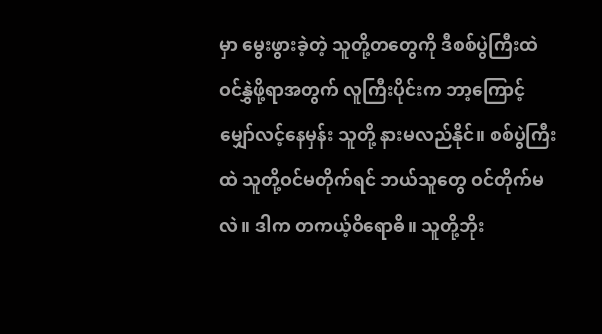မှာ မွေးဖွားခဲ့တဲ့ သူတို့တတွေကို ဒီစစ်ပွဲကြီးထဲ ဝင်နွှဲဖို့ရာအတွက် လူကြီးပိုင်းက ဘာ့ကြောင့် မျှော်လင့်နေမှန်း သူတို့ နားမလည်နိုင်။ စစ်ပွဲကြီးထဲ သူတို့ဝင်မတိုက်ရင် ဘယ်သူတွေ ဝင်တိုက်မလဲ။ ဒါက တကယ့်ဝိရောဓိ။ သူတို့ဘိုး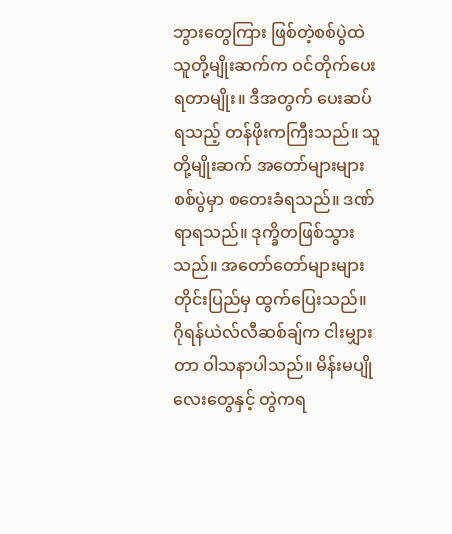ဘွားတွေကြား ဖြစ်တဲ့စစ်ပွဲထဲ သူတို့မျိုးဆက်က ဝင်တိုက်ပေးရတာမျိုး။ ဒီအတွက် ပေးဆပ်ရသည့် တန်ဖိုးကကြီးသည်။ သူတို့မျိုးဆက် အတော်များများ စစ်ပွဲမှာ စတေးခံရသည်။ ဒဏ်ရာရသည်။ ဒုက္ခိတဖြစ်သွားသည်။ အတော်တော်များများ တိုင်းပြည်မှ ထွက်ပြေးသည်။
ဂိုရန်ယဲလ်လီဆစ်ချ်က ငါးမျှားတာ ဝါသနာပါသည်။ မိန်းမပျိုလေးတွေနှင့် တွဲကရ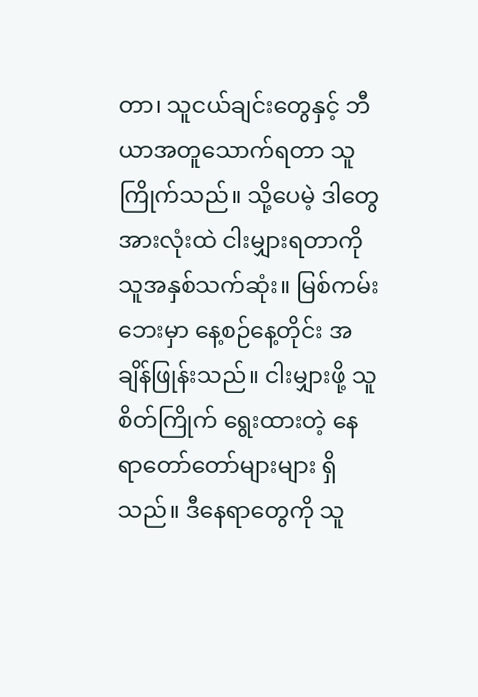တာ၊ သူငယ်ချင်းတွေနှင့် ဘီယာအတူသောက်ရတာ သူကြိုက်သည်။ သို့ပေမဲ့ ဒါတွေအားလုံးထဲ ငါးမျှားရတာကို သူအနှစ်သက်ဆုံး။ မြစ်ကမ်းဘေးမှာ နေ့စဉ်နေ့တိုင်း အချိန်ဖြုန်းသည်။ ငါးမျှားဖို့ သူစိတ်ကြိုက် ရွေးထားတဲ့ နေရာတော်တော်များများ ရှိသည်။ ဒီနေရာတွေကို သူ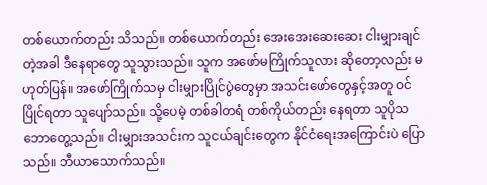တစ်ယောက်တည်း သိသည်။ တစ်ယောက်တည်း အေးအေးဆေးဆေး ငါးမျှားချင်တဲ့အခါ ဒီနေရာတွေ သူသွားသည်။ သူက အဖော်မကြိုက်သူလား ဆိုတော့လည်း မဟုတ်ပြန်။ အဖော်ကြိုက်သမှ ငါးမျှားပြိုင်ပွဲတွေမှာ အသင်းဖော်တွေနှင့်အတူ ဝင်ပြိုင်ရတာ သူပျော်သည်။ သို့ပေမဲ့ တစ်ခါတရံ တစ်ကိုယ်တည်း နေရတာ သူပိုသဘောတွေ့သည်။ ငါးမျှားအသင်းက သူငယ်ချင်းတွေက နိုင်ငံရေးအကြောင်းပဲ ပြောသည်။ ဘီယာသောက်သည်။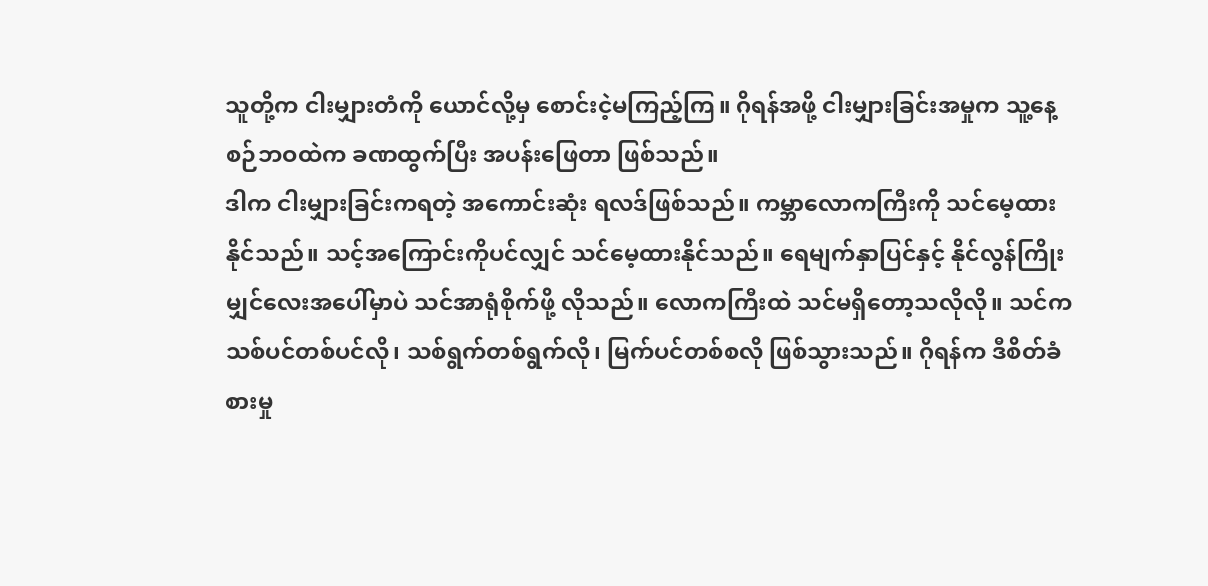သူတို့က ငါးမျှားတံကို ယောင်လို့မှ စောင်းငဲ့မကြည့်ကြ။ ဂိုရန်အဖို့ ငါးမျှားခြင်းအမှုက သူ့နေ့စဉ်ဘဝထဲက ခဏထွက်ပြီး အပန်းဖြေတာ ဖြစ်သည်။
ဒါက ငါးမျှားခြင်းကရတဲ့ အကောင်းဆုံး ရလဒ်ဖြစ်သည်။ ကမ္ဘာလောကကြီးကို သင်မေ့ထားနိုင်သည်။ သင့်အကြောင်းကိုပင်လျှင် သင်မေ့ထားနိုင်သည်။ ရေမျက်နှာပြင်နှင့် နိုင်လွန်ကြိုးမျှင်လေးအပေါ်မှာပဲ သင်အာရုံစိုက်ဖို့ လိုသည်။ လောကကြီးထဲ သင်မရှိတော့သလိုလို။ သင်က သစ်ပင်တစ်ပင်လို၊ သစ်ရွက်တစ်ရွက်လို၊ မြက်ပင်တစ်စလို ဖြစ်သွားသည်။ ဂိုရန်က ဒီစိတ်ခံစားမှု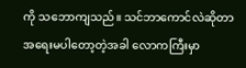ကို သဘောကျသည်။ သင်ဘာကောင်လဲဆိုတာ အရေးမပါတော့တဲ့အခါ လောကကြီးမှာ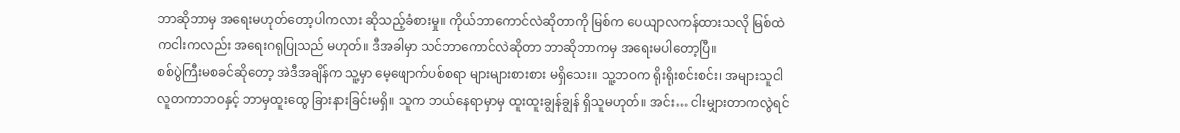ဘာဆိုဘာမှ အရေးမဟုတ်တော့ပါကလား ဆိုသည့်ခံစားမှု။ ကိုယ်ဘာကောင်လဲဆိုတာကို မြစ်က ပေယျာလကန်ထားသလို မြစ်ထဲကငါးကလည်း အရေးဂရုပြုသည် မဟုတ်။ ဒီအခါမှာ သင်ဘာကောင်လဲဆိုတာ ဘာဆိုဘာကမှ အရေးမပါတော့ပြီ။
စစ်ပွဲကြီးမစခင်ဆိုတော့ အဲဒီအချိန်က သူ့မှာ မေ့ဖျောက်ပစ်စရာ များများစားစား မရှိသေး။ သူ့ဘဝက ရိုးရိုးစင်းစင်း၊ အများသူငါ လူတကာဘဝနှင့် ဘာမှထူးထွေ ခြားနားခြင်းမရှိ။ သူက ဘယ်နေရာမှာမှ ထူးထူးချွန်ချွန် ရှိသူမဟုတ်။ အင်း… ငါးမျှားတာကလွဲရင်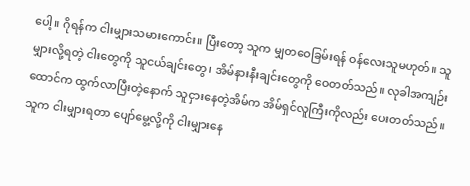ပေါ့။ ဂိုရန်က ငါးမျှားသမားကောင်း။ ပြီးတော့ သူက မျှတဝေခြမ်းရန် ဝန်လေးသူမဟုတ်။ သူမျှားလို့ရတဲ့ ငါးတွေကို သူငယ်ချင်းတွေ၊ အိမ်နားနီးချင်းတွေကို ဝေတတ်သည်။ လုခါအကျဉ်းထောင်က ထွက်လာပြီးတဲ့နောက် သူငှားနေတဲ့အိမ်က အိမ်ရှင်လူကြီးကိုလည်း ပေးတတ်သည်။ သူက ငါးမျှားရတာ ပျော်မွေ့လို့ကို ငါးမျှားနေ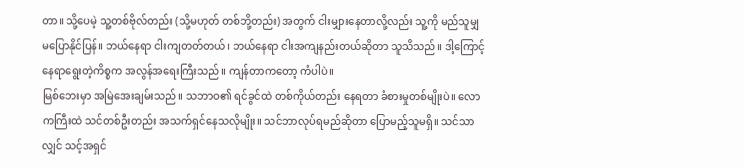တာ။ သို့ပေမဲ့ သူ့တစ်ဗိုလ်တည်း (သို့မဟုတ် တစ်ဘို့တည်း) အတွက် ငါးမျှားနေတာလို့လည်း သူ့ကို မည်သူမျှ မပြောနိုင်ပြန်။ ဘယ်နေရာ ငါးကျတတ်တယ်၊ ဘယ်နေရာ ငါးအကျနည်းတယ်ဆိုတာ သူသိသည်။ ဒါ့ကြောင့် နေရာရွေးတဲ့ကိစ္စက အလွန်အရေးကြီးသည်။ ကျန်တာကတော့ ကံပါပဲ။
မြစ်ဘေးမှာ အမြဲအေးချမ်းသည်။ သဘာဝ၏ ရင်ခွင်ထဲ တစ်ကိုယ်တည်း နေရတာ ခံစားမှုတစ်မျိုးပဲ။ လောကကြီးထဲ သင်တစ်ဦးတည်း အသက်ရှင်နေသလိုမျိုး။ သင်ဘာလုပ်ရမည်ဆိုတာ ပြောမည့်သူမရှိ။ သင်သာလျှင် သင့်အရှင်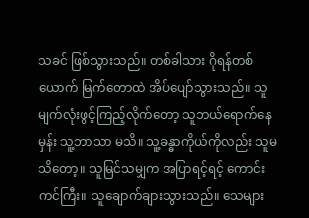သခင် ဖြစ်သွားသည်။ တစ်ခါသား ဂိုရန်တစ်ယောက် မြက်တောထဲ အိပ်ပျော်သွားသည်။ သူမျက်လုံးဖွင့်ကြည့်လိုက်တော့ သူဘယ်ရောက်နေမှန်း သူ့ဘာသာ မသိ။ သူ့ခန္ဓာကိုယ်ကိုလည်း သူမသိတော့။ သူမြင်သမျှက အပြာရင့်ရင့် ကောင်းကင်ကြီး။ သူချောက်ချားသွားသည်။ သေများ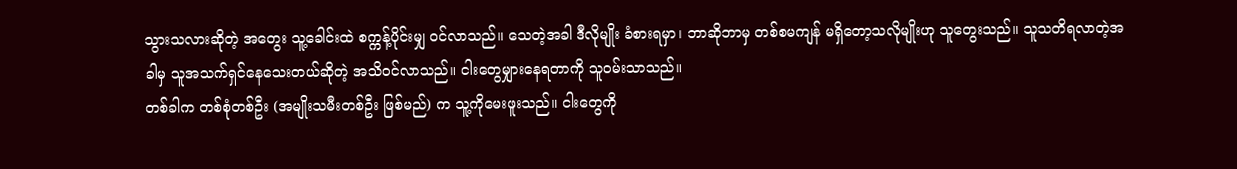သွားသလားဆိုတဲ့ အတွေး သူ့ခေါင်းထဲ စက္ကန့်ပိုင်းမျှ ဝင်လာသည်။ သေတဲ့အခါ ဒီလိုမျိုး ခံစားရမှာ၊ ဘာဆိုဘာမှ တစ်စမကျန် မရှိတော့သလိုမျိုးဟု သူတွေးသည်။ သူသတိရလာတဲ့အခါမှ သူအသက်ရှင်နေသေးတယ်ဆိုတဲ့ အသိဝင်လာသည်။ ငါးတွေမျှားနေရတာကို သူဝမ်းသာသည်။
တစ်ခါက တစ်စုံတစ်ဦး (အမျိုးသမီးတစ်ဦး ဖြစ်မည်) က သူ့ကိုမေးဖူးသည်။ ငါးတွေကို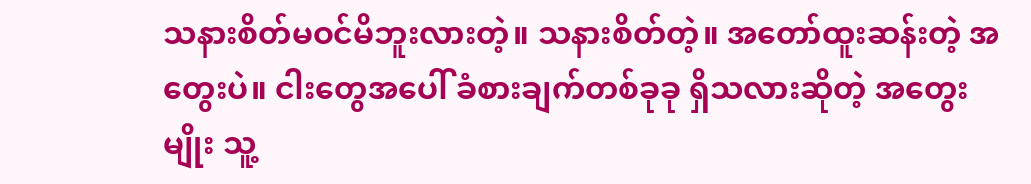သနားစိတ်မဝင်မိဘူးလားတဲ့။ သနားစိတ်တဲ့။ အတော်ထူးဆန်းတဲ့ အတွေးပဲ။ ငါးတွေအပေါ် ခံစားချက်တစ်ခုခု ရှိသလားဆိုတဲ့ အတွေးမျိုး သူ့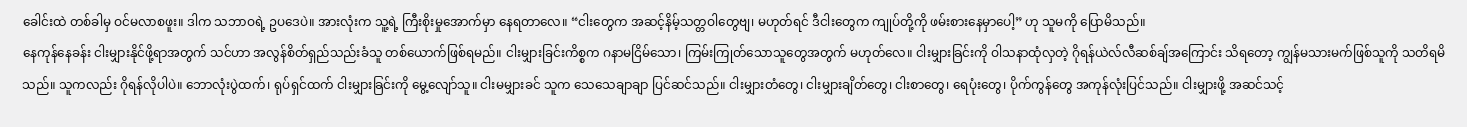ခေါင်းထဲ တစ်ခါမှ ဝင်မလာစဖူး။ ဒါက သဘာဝရဲ့ ဥပဒေပဲ။ အားလုံးက သူ့ရဲ့ ကြီးစိုးမှုအောက်မှာ နေရတာလေ။ “ငါးတွေက အဆင့်နိမ့်သတ္တဝါတွေဗျ၊ မဟုတ်ရင် ဒီငါးတွေက ကျုပ်တို့ကို ဖမ်းစားနေမှာပေါ့” ဟု သူမကို ပြောမိသည်။
နေကုန်နေခန်း ငါးမျှားနိုင်ဖို့ရာအတွက် သင်ဟာ အလွန်စိတ်ရှည်သည်းခံသူ တစ်ယောက်ဖြစ်ရမည်။ ငါးမျှားခြင်းကိစ္စက ဂနာမငြိမ်သော၊ ကြမ်းကြုတ်သောသူတွေအတွက် မဟုတ်လေ။ ငါးမျှားခြင်းကို ဝါသနာထုံလှတဲ့ ဂိုရန်ယဲလ်လီဆစ်ချ်အကြောင်း သိရတော့ ကျွန်မသားမက်ဖြစ်သူကို သတိရမိသည်။ သူကလည်း ဂိုရန်လိုပါပဲ။ ဘောလုံးပွဲထက်၊ ရုပ်ရှင်ထက် ငါးမျှားခြင်းကို မွေ့လျော်သူ။ ငါးမမျှားခင် သူက သေသေချာချာ ပြင်ဆင်သည်။ ငါးမျှားတံတွေ၊ ငါးမျှားချိတ်တွေ၊ ငါးစာတွေ၊ ရေပုံးတွေ၊ ပိုက်ကွန်တွေ အကုန်လုံးပြင်သည်။ ငါးမျှားဖို့ အဆင်သင့်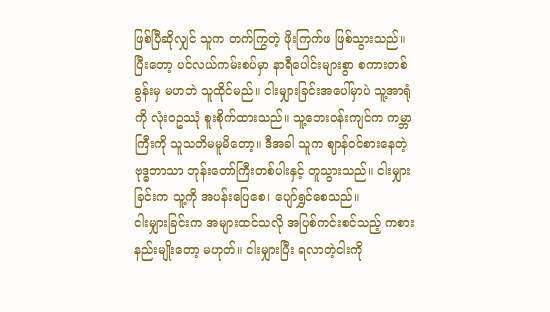ဖြစ်ပြီဆိုလျှင် သူက တက်ကြွတဲ့ ဖိုးကြက်ဖ ဖြစ်သွားသည်။ ပြီးတော့ ပင်လယ်ကမ်းစပ်မှာ နာရီပေါင်းများစွာ စကားတစ်ခွန်းမှ မဟဘဲ သူထိုင်မည်။ ငါးမျှားခြင်းအပေါ်မှာပဲ သူ့အာရုံကို လုံးဝဥဿုံ စူးစိုက်ထားသည်။ သူ့ဘေးဝန်းကျင်က ကမ္ဘာကြီးကို သူသတိမမူမိတော့။ ဒီအခါ သူက ဈာန်ဝင်စားနေတဲ့ ဗုဒ္ဓဘာသာ ဘုန်းတော်ကြီးတစ်ပါးနှင့် တူသွားသည်။ ငါးမျှားခြင်းက သူ့ကို အပန်းပြေစေ၊ ပျော်ရွှင်စေသည်။
ငါးမျှားခြင်းက အများထင်သလို အပြစ်ကင်းစင်သည့် ကစားနည်းမျိုးတော့ မဟုတ်။ ငါးမျှားပြီး ရလာတဲ့ငါးကို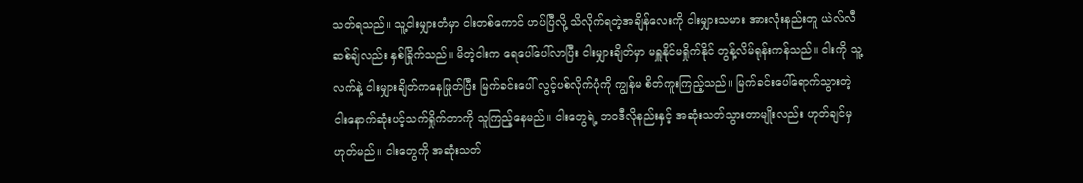သတ်ရသည်။ သူ့ငါးမျှားတံမှာ ငါးတစ်ကောင် ဟပ်ပြီလို့ သိလိုက်ရတဲ့အချိန်လေးကို ငါးမျှားသမား အားလုံးနည်းတူ ယဲလ်လီဆစ်ချ်လည်း နှစ်ခြိုက်သည်။ မိတဲ့ငါးက ရေပေါ်ပေါ်လာပြီး ငါးမျှားချိတ်မှာ မရှူနိုင်မရှိုက်နိုင် တွန့်လိမ်ရုန်းကန်သည်။ ငါးကို သူ့လက်နဲ့ ငါးမျှားချိတ်ကနေဖြုတ်ပြီး မြက်ခင်းပေါ် လွင့်ပစ်လိုက်ပုံကို ကျွန်မ စိတ်ကူးကြည့်သည်။ မြက်ခင်းပေါ်ရောက်သွားတဲ့ ငါးနောက်ဆုံးပင့်သက်ရှိုက်တာကို သူကြည့်နေမည်။ ငါးတွေရဲ့ ဘဝဒီလိုနည်းနှင့် အဆုံးသတ်သွားတာမျိုးလည်း ဟုတ်ချင်မှ ဟုတ်မည်။ ငါးတွေကို အဆုံးသတ်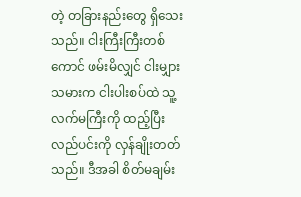တဲ့ တခြားနည်းတွေ ရှိသေးသည်။ ငါးကြီးကြီးတစ်ကောင် ဖမ်းမိလျှင် ငါးမျှားသမားက ငါးပါးစပ်ထဲ သူ့လက်မကြီးကို ထည့်ပြီး လည်ပင်းကို လှန်ချိုးတတ်သည်။ ဒီအခါ စိတ်မချမ်း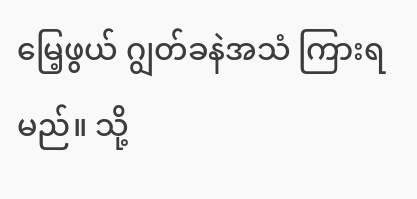မြေ့ဖွယ် ဂျွတ်ခနဲအသံ ကြားရမည်။ သို့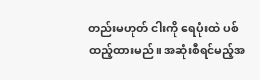တည်းမဟုတ် ငါးကို ရေပုံးထဲ ပစ်ထည့်ထားမည်။ အဆုံးစီရင်မည့်အ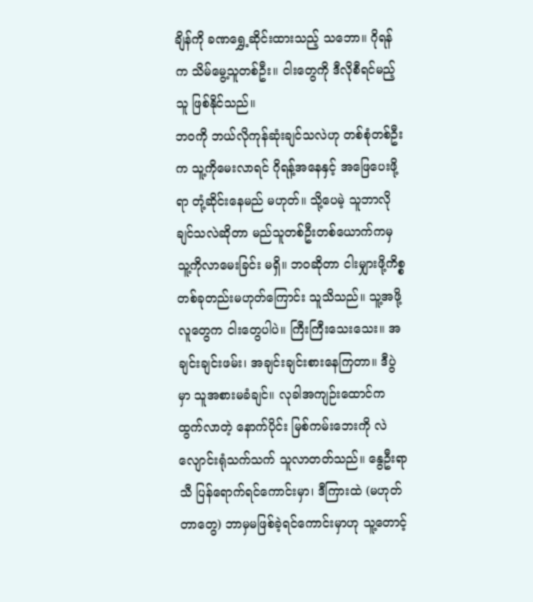ချိန်ကို ခဏရွှေ့ဆိုင်းထားသည့် သဘော။ ဂိုရန်က သိမ်မွေ့သူတစ်ဦး။ ငါးတွေကို ဒီလိုစီရင်မည့်သူ ဖြစ်နိုင်သည်။
ဘဝကို ဘယ်လိုကုန်ဆုံးချင်သလဲဟု တစ်စုံတစ်ဦးက သူ့ကိုမေးလာရင် ဂိုရန့်အနေနှင့် အဖြေပေးဖို့ရာ တုံ့ဆိုင်းနေမည် မဟုတ်။ သို့ပေမဲ့ သူဘာလိုချင်သလဲဆိုတာ မည်သူတစ်ဦးတစ်ယောက်ကမှ သူ့ကိုလာမေးခြင်း မရှိ။ ဘဝဆိုတာ ငါးမျှားဖို့ကိစ္စ တစ်ခုတည်းမဟုတ်ကြောင်း သူသိသည်။ သူ့အဖို့ လူတွေက ငါးတွေပါပဲ။ ကြီးကြီးသေးသေး။ အချင်းချင်းဖမ်း၊ အချင်းချင်းစားနေကြတာ။ ဒီပွဲမှာ သူအစားမခံချင်။ လုခါအကျဉ်းထောင်က ထွက်လာတဲ့ နောက်ပိုင်း မြစ်ကမ်းဘေးကို လဲလျောင်းရုံသက်သက် သူလာတတ်သည်။ နွေဦးရာသီ ပြန်ရောက်ရင်ကောင်းမှာ၊ ဒီကြားထဲ (မဟုတ်တာတွေ) ဘာမှမဖြစ်ခဲ့ရင်ကောင်းမှာဟု သူ့တောင့်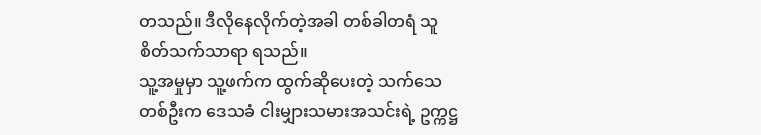တသည်။ ဒီလိုနေလိုက်တဲ့အခါ တစ်ခါတရံ သူစိတ်သက်သာရာ ရသည်။
သူ့အမှုမှာ သူ့ဖက်က ထွက်ဆိုပေးတဲ့ သက်သေတစ်ဦးက ဒေသခံ ငါးမျှားသမားအသင်းရဲ့ ဥက္ကဋ္ဌ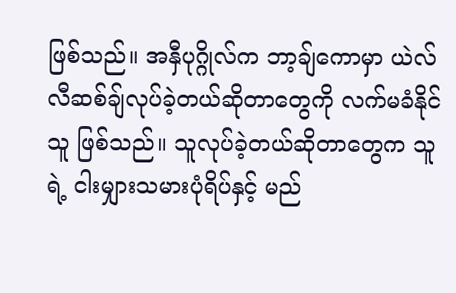ဖြစ်သည်။ အနှီပုဂ္ဂိုလ်က ဘာ့ချ်ကောမှာ ယဲလ်လီဆစ်ချ်လုပ်ခဲ့တယ်ဆိုတာတွေကို လက်မခံနိုင်သူ ဖြစ်သည်။ သူလုပ်ခဲ့တယ်ဆိုတာတွေက သူရဲ့ ငါးမျှားသမားပုံရိပ်နှင့် မည်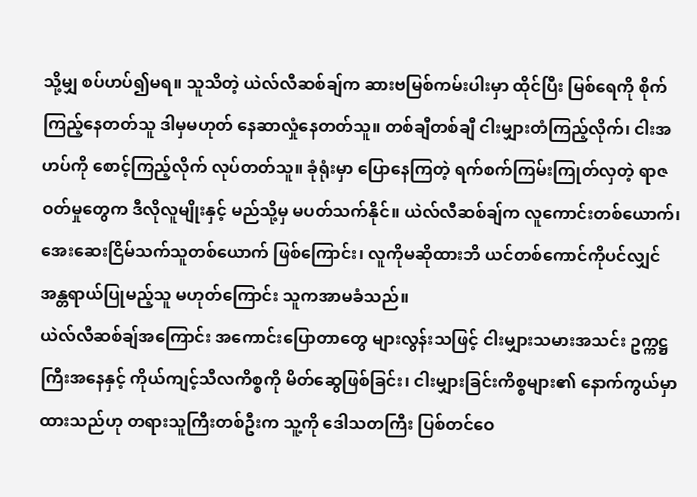သို့မျှ စပ်ဟပ်၍မရ။ သူသိတဲ့ ယဲလ်လီဆစ်ချ်က ဆားဗမြစ်ကမ်းပါးမှာ ထိုင်ပြီး မြစ်ရေကို စိုက်ကြည့်နေတတ်သူ ဒါမှမဟုတ် နေဆာလှုံနေတတ်သူ။ တစ်ချီတစ်ချီ ငါးမျှားတံကြည့်လိုက်၊ ငါးအဟပ်ကို စောင့်ကြည့်လိုက် လုပ်တတ်သူ။ ခုံရုံးမှာ ပြောနေကြတဲ့ ရက်စက်ကြမ်းကြုတ်လှတဲ့ ရာဇဝတ်မှုတွေက ဒီလိုလူမျိုးနှင့် မည်သို့မှ မပတ်သက်နိုင်။ ယဲလ်လီဆစ်ချ်က လူကောင်းတစ်ယောက်၊ အေးဆေးငြိမ်သက်သူတစ်ယောက် ဖြစ်ကြောင်း၊ လူကိုမဆိုထားဘိ ယင်တစ်ကောင်ကိုပင်လျှင် အန္တရာယ်ပြုမည့်သူ မဟုတ်ကြောင်း သူကအာမခံသည်။
ယဲလ်လီဆစ်ချ်အကြောင်း အကောင်းပြောတာတွေ များလွန်းသဖြင့် ငါးမျှားသမားအသင်း ဥက္ကဋ္ဌကြီးအနေနှင့် ကိုယ်ကျင့်သီလကိစ္စကို မိတ်ဆွေဖြစ်ခြင်း၊ ငါးမျှားခြင်းကိစ္စများ၏ နောက်ကွယ်မှာ ထားသည်ဟု တရားသူကြီးတစ်ဦးက သူ့ကို ဒေါသတကြီး ပြစ်တင်ဝေ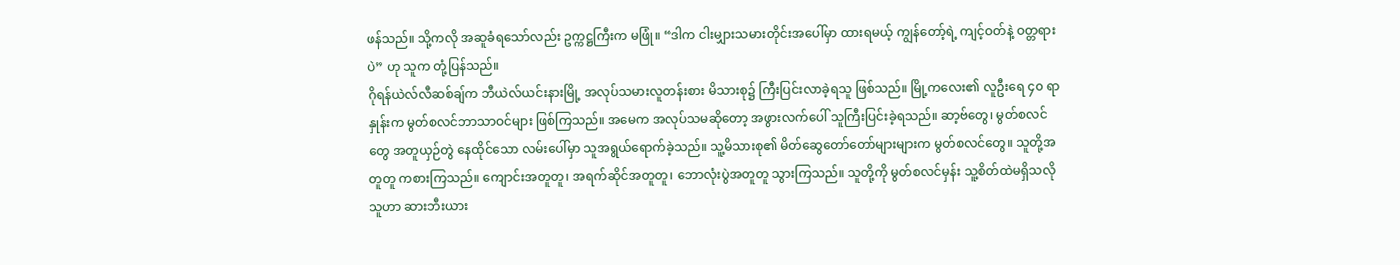ဖန်သည်။ သို့ကလို အဆူခံရသော်လည်း ဥက္ကဋ္ဌကြီးက မဖြုံ။ “ဒါက ငါးမျှားသမားတိုင်းအပေါ်မှာ ထားရမယ့် ကျွန်တော့်ရဲ့ ကျင့်ဝတ်နဲ့ ဝတ္တရားပဲ” ဟု သူက တုံ့ပြန်သည်။
ဂိုရန်ယဲလ်လီဆစ်ချ်က ဘီယဲလ်ယင်းနားမြို့ အလုပ်သမားလူတန်းစား မိသားစု၌ ကြီးပြင်းလာခဲ့ရသူ ဖြစ်သည်။ မြို့ကလေး၏ လူဦးရေ ၄၀ ရာနှုန်းက မွတ်စလင်ဘာသာဝင်များ ဖြစ်ကြသည်။ အမေက အလုပ်သမဆိုတော့ အဖွားလက်ပေါ် သူကြီးပြင်းခဲ့ရသည်။ ဆာ့ဗ်တွေ၊ မွတ်စလင်တွေ အတူယှဉ်တွဲ နေထိုင်သော လမ်းပေါ်မှာ သူအရွယ်ရောက်ခဲ့သည်။ သူ့မိသားစု၏ မိတ်ဆွေတော်တော်များများက မွတ်စလင်တွေ။ သူတို့အတူတူ ကစားကြသည်။ ကျောင်းအတူတူ၊ အရက်ဆိုင်အတူတူ၊ ဘောလုံးပွဲအတူတူ သွားကြသည်။ သူတို့ကို မွတ်စလင်မှန်း သူ့စိတ်ထဲမရှိသလို သူဟာ ဆားဘီးယား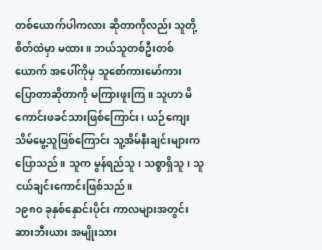တစ်ယောက်ပါကလား ဆိုတာကိုလည်း သူတို့စိတ်ထဲမှာ မထား။ ဘယ်သူတစ်ဦးတစ်ယောက် အပေါ်ကိုမှ သူစော်ကားမော်ကား ပြောတာဆိုတာကို မကြားဖူးကြ။ သူဟာ မိကောင်းဖခင်သားဖြစ်ကြောင်း၊ ယဉ်ကျေးသိမ်မွေ့သူဖြစ်ကြောင်း သူ့အိမ်နီးချင်းများက ပြောသည်။ သူက မွန်ရည်သူ၊ သစ္စာရှိသူ၊ သူငယ်ချင်းကောင်းဖြစ်သည်။
၁၉၈၀ ခုနှစ်နှောင်းပိုင်း ကာလများအတွင်း ဆားဘီးယား အမျိုးသား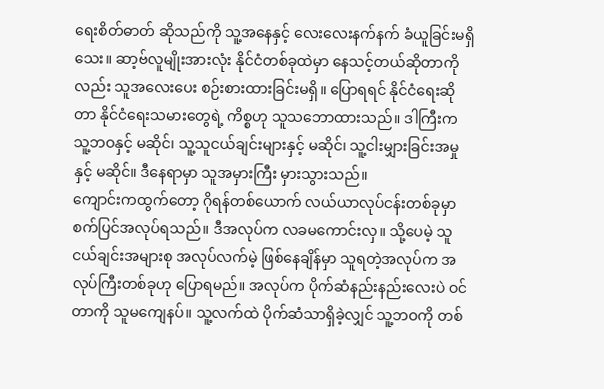ရေးစိတ်ဓာတ် ဆိုသည်ကို သူ့အနေနှင့် လေးလေးနက်နက် ခံယူခြင်းမရှိသေး။ ဆာ့ဗ်လူမျိုးအားလုံး နိုင်ငံတစ်ခုထဲမှာ နေသင့်တယ်ဆိုတာကိုလည်း သူအလေးပေး စဉ်းစားထားခြင်းမရှိ။ ပြောရရင် နိုင်ငံရေးဆိုတာ နိုင်ငံရေးသမားတွေရဲ့ ကိစ္စဟု သူသဘောထားသည်။ ဒါကြီးက သူ့ဘဝနှင့် မဆိုင်၊ သူ့သူငယ်ချင်းများနှင့် မဆိုင်၊ သူ့ငါးမျှားခြင်းအမှုနှင့် မဆိုင်။ ဒီနေရာမှာ သူအမှားကြီး မှားသွားသည်။
ကျောင်းကထွက်တော့ ဂိုရန်တစ်ယောက် လယ်ယာလုပ်ငန်းတစ်ခုမှာ စက်ပြင်အလုပ်ရသည်။ ဒီအလုပ်က လခမကောင်းလှ။ သို့ပေမဲ့ သူငယ်ချင်းအများစု အလုပ်လက်မဲ့ ဖြစ်နေချိန်မှာ သူရတဲ့အလုပ်က အလုပ်ကြီးတစ်ခုဟု ပြောရမည်။ အလုပ်က ပိုက်ဆံနည်းနည်းလေးပဲ ဝင်တာကို သူမကျေနပ်။ သူ့လက်ထဲ ပိုက်ဆံသာရှိခဲ့လျှင် သူ့ဘဝကို တစ်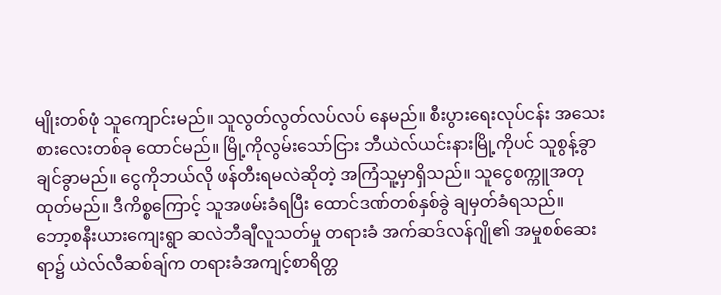မျိုးတစ်ဖုံ သူကျောင်းမည်။ သူလွတ်လွတ်လပ်လပ် နေမည်။ စီးပွားရေးလုပ်ငန်း အသေးစားလေးတစ်ခု ထောင်မည်။ မြို့ကိုလွမ်းသော်ငြား ဘီယဲလ်ယင်းနားမြို့ကိုပင် သူစွန့်ခွာချင်ခွာမည်။ ငွေကိုဘယ်လို ဖန်တီးရမလဲဆိုတဲ့ အကြံသူ့မှာရှိသည်။ သူငွေစက္ကူအတု ထုတ်မည်။ ဒီကိစ္စကြောင့် သူအဖမ်းခံရပြီး ထောင်ဒဏ်တစ်နှစ်ခွဲ ချမှတ်ခံရသည်။
ဘော့စနီးယားကျေးရွာ ဆလဲဘီချီလူသတ်မှု တရားခံ အက်ဆဒ်လန်ဂျို၏ အမှုစစ်ဆေးရာ၌ ယဲလ်လီဆစ်ချ်က တရားခံအကျင့်စာရိတ္တ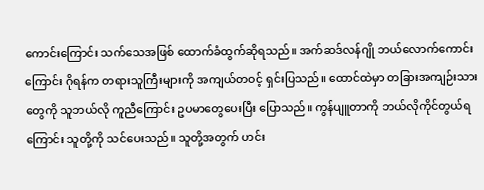ကောင်းကြောင်း သက်သေအဖြစ် ထောက်ခံထွက်ဆိုရသည်။ အက်ဆဒ်လန်ဂျို ဘယ်လောက်ကောင်းကြောင်း ဂိုရန်က တရားသူကြီးများကို အကျယ်တဝင့် ရှင်းပြသည်။ ထောင်ထဲမှာ တခြားအကျဉ်းသားတွေကို သူဘယ်လို ကူညီကြောင်း ဥပမာတွေပေးပြီး ပြောသည်။ ကွန်ပျူတာကို ဘယ်လိုကိုင်တွယ်ရကြောင်း သူတို့ကို သင်ပေးသည်။ သူတို့အတွက် ဟင်း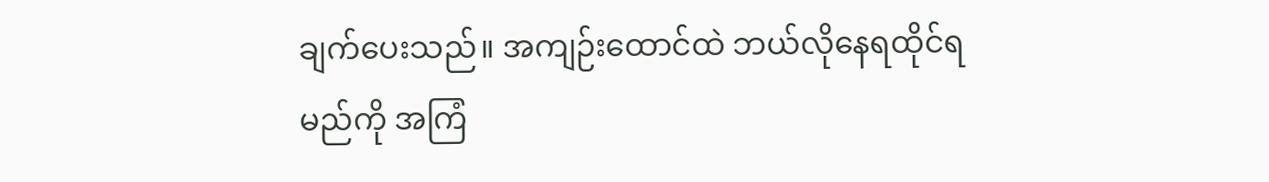ချက်ပေးသည်။ အကျဉ်းထောင်ထဲ ဘယ်လိုနေရထိုင်ရမည်ကို အကြံ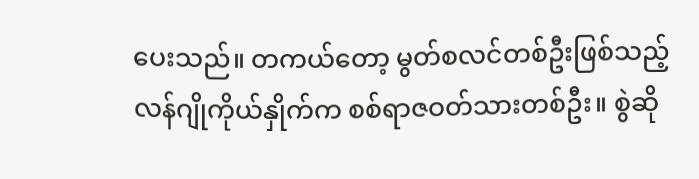ပေးသည်။ တကယ်တော့ မွတ်စလင်တစ်ဦးဖြစ်သည့် လန်ဂျိုကိုယ်နှိုက်က စစ်ရာဇဝတ်သားတစ်ဦး။ စွဲဆို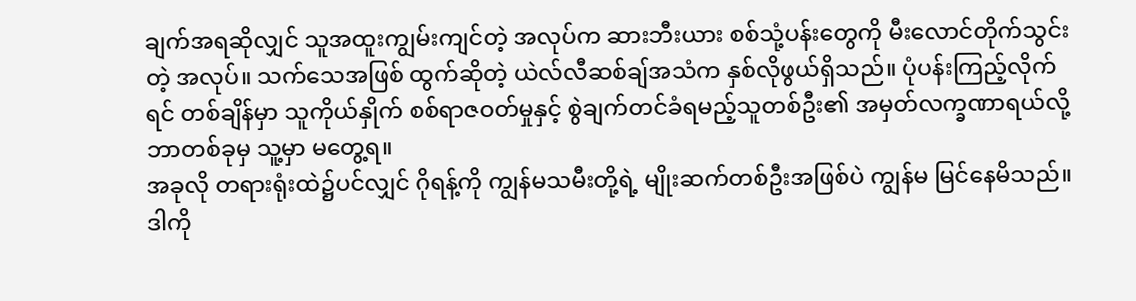ချက်အရဆိုလျှင် သူအထူးကျွမ်းကျင်တဲ့ အလုပ်က ဆားဘီးယား စစ်သုံ့ပန်းတွေကို မီးလောင်တိုက်သွင်းတဲ့ အလုပ်။ သက်သေအဖြစ် ထွက်ဆိုတဲ့ ယဲလ်လီဆစ်ချ်အသံက နှစ်လိုဖွယ်ရှိသည်။ ပုံပန်းကြည့်လိုက်ရင် တစ်ချိန်မှာ သူကိုယ်နှိုက် စစ်ရာဇဝတ်မှုနှင့် စွဲချက်တင်ခံရမည့်သူတစ်ဦး၏ အမှတ်လက္ခဏာရယ်လို့ ဘာတစ်ခုမှ သူ့မှာ မတွေ့ရ။
အခုလို တရားရုံးထဲ၌ပင်လျှင် ဂိုရန့်ကို ကျွန်မသမီးတို့ရဲ့ မျိုးဆက်တစ်ဦးအဖြစ်ပဲ ကျွန်မ မြင်နေမိသည်။ ဒါကို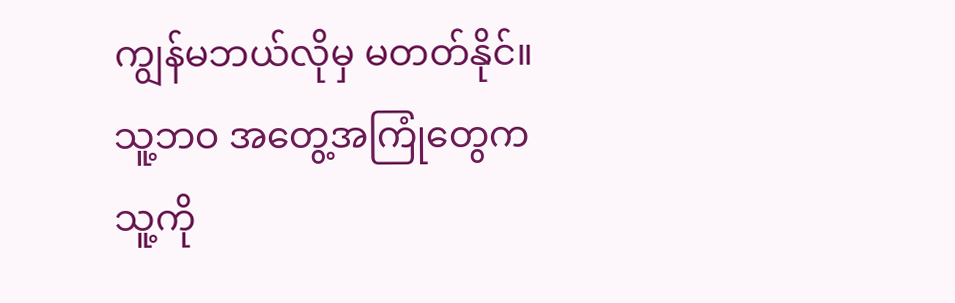ကျွန်မဘယ်လိုမှ မတတ်နိုင်။ သူ့ဘဝ အတွေ့အကြုံတွေက သူ့ကို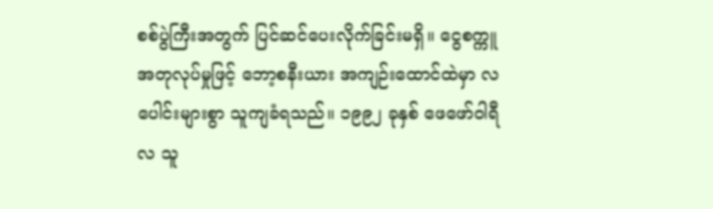စစ်ပွဲကြီးအတွက် ပြင်ဆင်ပေးလိုက်ခြင်းမရှိ။ ငွေစက္ကူအတုလုပ်မှုဖြင့် ဘော့စနီးယား အကျဉ်းထောင်ထဲမှာ လပေါင်းများစွာ သူကျခံရသည်။ ၁၉၉၂ ခုနှစ် ဖေဖော်ဝါရီလ သူ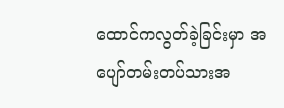ထောင်ကလွတ်ခဲ့ခြင်းမှာ အပျော်တမ်းတပ်သားအ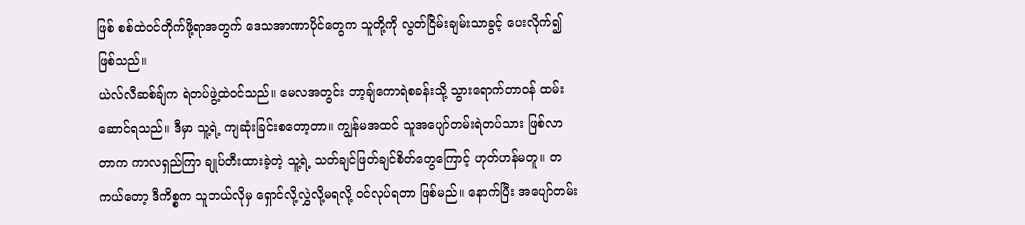ဖြစ် စစ်ထဲဝင်တိုက်ဖို့ရာအတွက် ဒေသအာဏာပိုင်တွေက သူတို့ကို လွတ်ငြိမ်းချမ်းသာခွင့် ပေးလိုက်၍ဖြစ်သည်။
ယဲလ်လီဆစ်ချ်က ရဲတပ်ဖွဲ့ထဲဝင်သည်။ မေလအတွင်း ဘာ့ချ်ကောရဲစခန်းသို့ သွားရောက်တာဝန် ထမ်းဆောင်ရသည်။ ဒီမှာ သူ့ရဲ့ ကျဆုံးခြင်းစတော့တာ။ ကျွန်မအထင် သူအပျော်တမ်းရဲတပ်သား ဖြစ်လာတာက ကာလရှည်ကြာ ချုပ်တီးထားခဲ့တဲ့ သူ့ရဲ့ သတ်ချင်ဖြတ်ချင်စိတ်တွေကြောင့် ဟုတ်ဟန်မတူ။ တကယ်တော့ ဒီကိစ္စက သူဘယ်လိုမှ ရှောင်လို့လွှဲလို့မရလို့ ဝင်လုပ်ရတာ ဖြစ်မည်။ နောက်ပြီး အပျော်တမ်း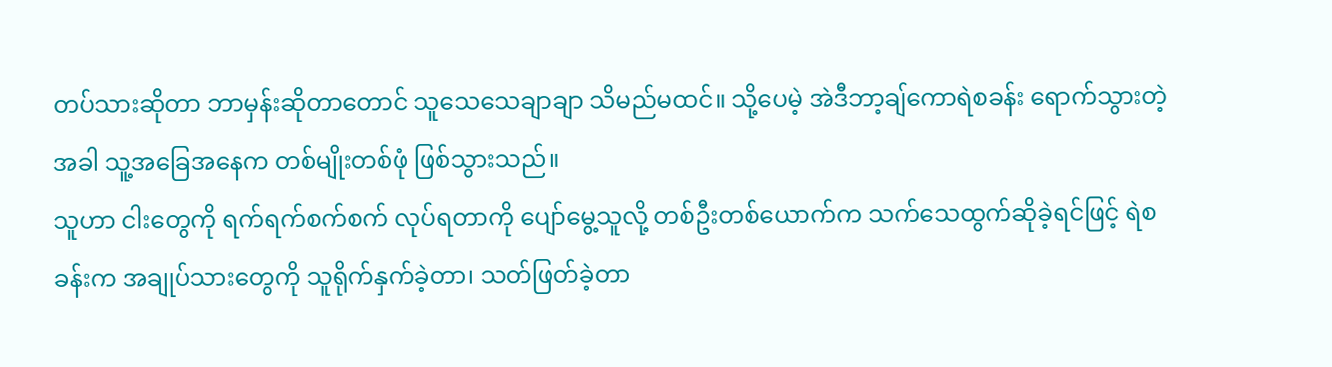တပ်သားဆိုတာ ဘာမှန်းဆိုတာတောင် သူသေသေချာချာ သိမည်မထင်။ သို့ပေမဲ့ အဲဒီဘာ့ချ်ကောရဲစခန်း ရောက်သွားတဲ့အခါ သူ့အခြေအနေက တစ်မျိုးတစ်ဖုံ ဖြစ်သွားသည်။
သူဟာ ငါးတွေကို ရက်ရက်စက်စက် လုပ်ရတာကို ပျော်မွေ့သူလို့ တစ်ဦးတစ်ယောက်က သက်သေထွက်ဆိုခဲ့ရင်ဖြင့် ရဲစခန်းက အချုပ်သားတွေကို သူရိုက်နှက်ခဲ့တာ၊ သတ်ဖြတ်ခဲ့တာ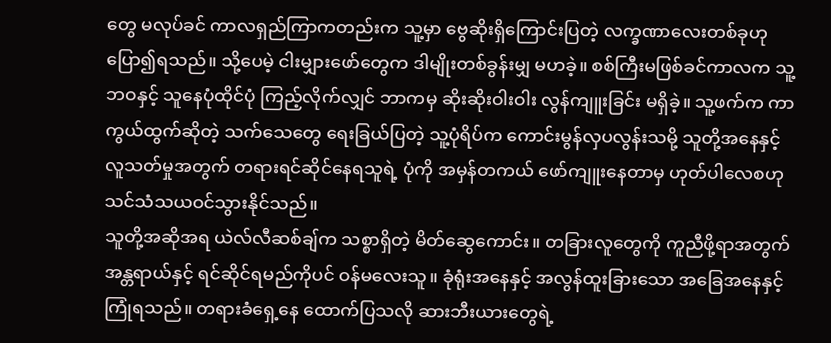တွေ မလုပ်ခင် ကာလရှည်ကြာကတည်းက သူ့မှာ ဗွေဆိုးရှိကြောင်းပြတဲ့ လက္ခဏာလေးတစ်ခုဟု ပြော၍ရသည်။ သို့ပေမဲ့ ငါးမျှားဖော်တွေက ဒါမျိုးတစ်ခွန်းမျှ မဟခဲ့။ စစ်ကြီးမဖြစ်ခင်ကာလက သူ့ဘဝနှင့် သူနေပုံထိုင်ပုံ ကြည့်လိုက်လျှင် ဘာကမှ ဆိုးဆိုးဝါးဝါး လွန်ကျူးခြင်း မရှိခဲ့။ သူ့ဖက်က ကာကွယ်ထွက်ဆိုတဲ့ သက်သေတွေ ရေးခြယ်ပြတဲ့ သူ့ပုံရိပ်က ကောင်းမွန်လှပလွန်းသမို့ သူတို့အနေနှင့် လူသတ်မှုအတွက် တရားရင်ဆိုင်နေရသူရဲ့ ပုံကို အမှန်တကယ် ဖော်ကျူးနေတာမှ ဟုတ်ပါလေစဟု သင်သံသယဝင်သွားနိုင်သည်။
သူတို့အဆိုအရ ယဲလ်လီဆစ်ချ်က သစ္စာရှိတဲ့ မိတ်ဆွေကောင်း။ တခြားလူတွေကို ကူညီဖို့ရာအတွက် အန္တရာယ်နှင့် ရင်ဆိုင်ရမည်ကိုပင် ဝန်မလေးသူ။ ခုံရုံးအနေနှင့် အလွန်ထူးခြားသော အခြေအနေနှင့် ကြုံရသည်။ တရားခံရှေ့နေ ထောက်ပြသလို ဆားဘီးယားတွေရဲ့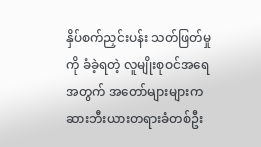နှိပ်စက်ညှင်းပန်း သတ်ဖြတ်မှုကို ခံခဲ့ရတဲ့ လူမျိုးစုဝင်အရေအတွက် အတော်များများက ဆားဘီးယားတရားခံတစ်ဦး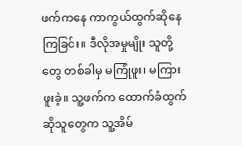ဖက်ကနေ ကာကွယ်ထွက်ဆိုနေကြခြင်း။ ဒီလိုအမှုမျိုး သူတို့တွေ တစ်ခါမှ မကြုံဖူး၊ မကြားဖူးခဲ့။ သူ့ဖက်က ထောက်ခံထွက်ဆိုသူတွေက သူ့အိမ်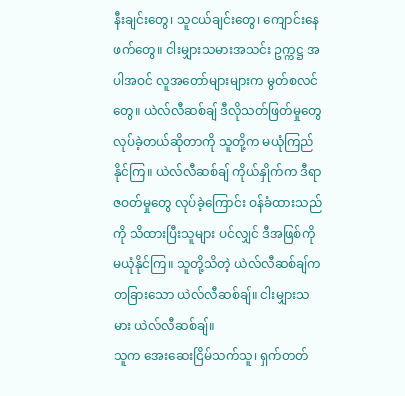နီးချင်းတွေ၊ သူငယ်ချင်းတွေ၊ ကျောင်းနေဖက်တွေ။ ငါးမျှားသမားအသင်း ဥက္ကဋ္ဌ အပါအဝင် လူအတော်များများက မွတ်စလင်တွေ။ ယဲလ်လီဆစ်ချ် ဒီလိုသတ်ဖြတ်မှုတွေ လုပ်ခဲ့တယ်ဆိုတာကို သူတို့က မယုံကြည်နိုင်ကြ။ ယဲလ်လီဆစ်ချ် ကိုယ်နှိုက်က ဒီရာဇဝတ်မှုတွေ လုပ်ခဲ့ကြောင်း ဝန်ခံထားသည်ကို သိထားပြီးသူများ ပင်လျှင် ဒီအဖြစ်ကို မယုံနိုင်ကြ။ သူတို့သိတဲ့ ယဲလ်လီဆစ်ချ်က တခြားသော ယဲလ်လီဆစ်ချ်။ ငါးမျှားသမား ယဲလ်လီဆစ်ချ်။
သူက အေးဆေးငြိမ်သက်သူ၊ ရှက်တတ်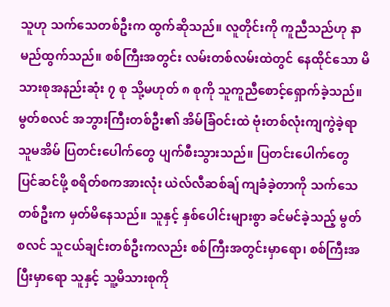သူဟု သက်သေတစ်ဦးက ထွက်ဆိုသည်။ လူတိုင်းကို ကူညီသည်ဟု နာမည်ထွက်သည်။ စစ်ကြီးအတွင်း လမ်းတစ်လမ်းထဲတွင် နေထိုင်သော မိသားစုအနည်းဆုံး ၇ စု သို့မဟုတ် ၈ စုကို သူကူညီစောင့်ရှောက်ခဲ့သည်။ မွတ်စလင် အဘွားကြီးတစ်ဦး၏ အိမ်ခြံဝင်းထဲ ဗုံးတစ်လုံးကျကွဲခဲ့ရာ သူမအိမ် ပြတင်းပေါက်တွေ ပျက်စီးသွားသည်။ ပြတင်းပေါက်တွေ ပြင်ဆင်ဖို့ စရိတ်စကအားလုံး ယဲလ်လီဆစ်ချ် ကျခံခဲ့တာကို သက်သေတစ်ဦးက မှတ်မိနေသည်။ သူနှင့် နှစ်ပေါင်းများစွာ ခင်မင်ခဲ့သည့် မွတ်စလင် သူငယ်ချင်းတစ်ဦးကလည်း စစ်ကြီးအတွင်းမှာရော၊ စစ်ကြီးအပြီးမှာရော သူနှင့် သူ့မိသားစုကို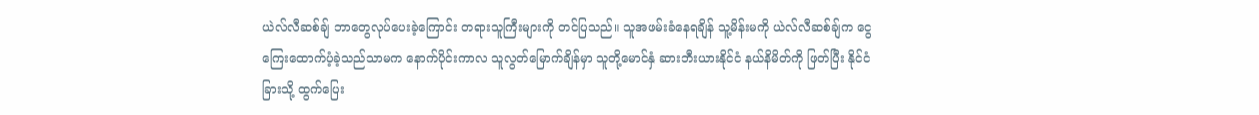ယဲလ်လီဆစ်ချ် ဘာတွေလုပ်ပေးခဲ့ကြောင်း တရားသူကြီးများကို တင်ပြသည်။ သူအဖမ်းခံနေရချိန် သူ့မိန်းမကို ယဲလ်လီဆစ်ချ်က ငွေကြေးထောက်ပံ့ခဲ့သည်သာမက နောက်ပိုင်းကာလ သူလွတ်မြောက်ချိန်မှာ သူတို့မောင်နှံ ဆားဘီးယားနိုင်ငံ နယ်နိမိတ်ကို ဖြတ်ပြီး နိုင်ငံခြားသို့ ထွက်ပြေး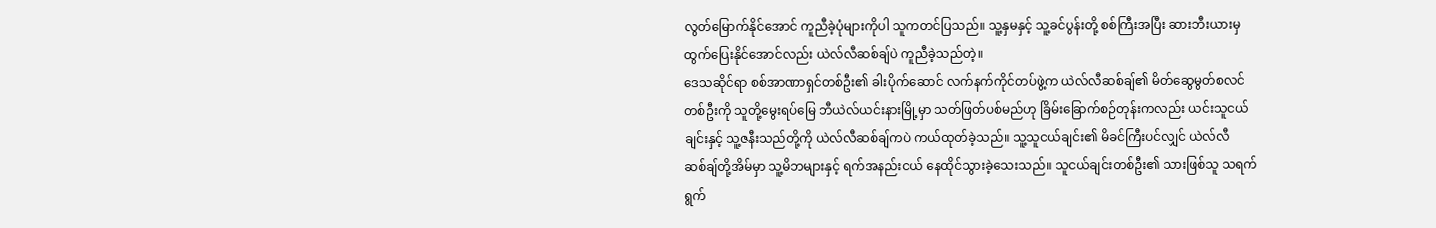လွတ်မြောက်နိုင်အောင် ကူညီခဲ့ပုံများကိုပါ သူကတင်ပြသည်။ သူ့နှမနှင့် သူ့ခင်ပွန်းတို့ စစ်ကြီးအပြီး ဆားဘီးယားမှ ထွက်ပြေးနိုင်အောင်လည်း ယဲလ်လီဆစ်ချ်ပဲ ကူညီခဲ့သည်တဲ့။
ဒေသဆိုင်ရာ စစ်အာဏာရှင်တစ်ဦး၏ ခါးပိုက်ဆောင် လက်နက်ကိုင်တပ်ဖွဲ့က ယဲလ်လီဆစ်ချ်၏ မိတ်ဆွေမွတ်စလင်တစ်ဦးကို သူတို့မွေးရပ်မြေ ဘီယဲလ်ယင်းနားမြို့မှာ သတ်ဖြတ်ပစ်မည်ဟု ခြိမ်းခြောက်စဉ်တုန်းကလည်း ယင်းသူငယ်ချင်းနှင့် သူ့ဇနီးသည်တို့ကို ယဲလ်လီဆစ်ချ်ကပဲ ကယ်ထုတ်ခဲ့သည်။ သူ့သူငယ်ချင်း၏ မိခင်ကြီးပင်လျှင် ယဲလ်လီဆစ်ချ်တို့အိမ်မှာ သူ့မိဘများနှင့် ရက်အနည်းငယ် နေထိုင်သွားခဲ့သေးသည်။ သူငယ်ချင်းတစ်ဦး၏ သားဖြစ်သူ သရက်ရွက်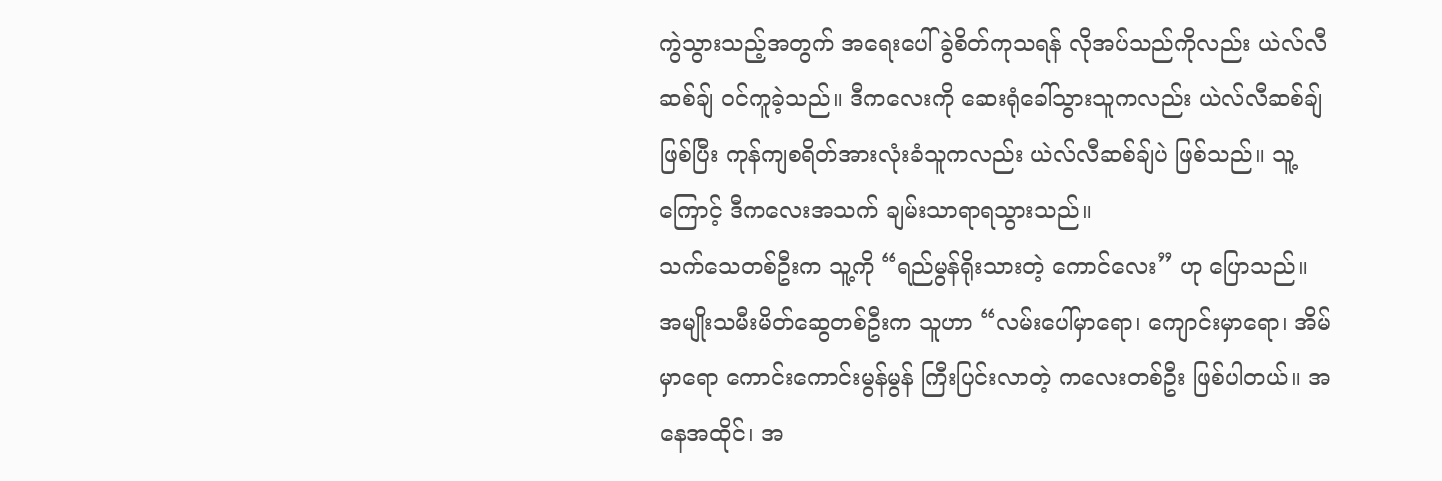ကွဲသွားသည့်အတွက် အရေးပေါ် ခွဲစိတ်ကုသရန် လိုအပ်သည်ကိုလည်း ယဲလ်လီဆစ်ချ် ဝင်ကူခဲ့သည်။ ဒီကလေးကို ဆေးရုံခေါ်သွားသူကလည်း ယဲလ်လီဆစ်ချ်ဖြစ်ပြီး ကုန်ကျစရိတ်အားလုံးခံသူကလည်း ယဲလ်လီဆစ်ချ်ပဲ ဖြစ်သည်။ သူ့ကြောင့် ဒီကလေးအသက် ချမ်းသာရာရသွားသည်။
သက်သေတစ်ဦးက သူ့ကို “ရည်မွန်ရိုးသားတဲ့ ကောင်လေး” ဟု ပြောသည်။ အမျိုးသမီးမိတ်ဆွေတစ်ဦးက သူဟာ “လမ်းပေါ်မှာရော၊ ကျောင်းမှာရော၊ အိမ်မှာရော ကောင်းကောင်းမွန်မွန် ကြီးပြင်းလာတဲ့ ကလေးတစ်ဦး ဖြစ်ပါတယ်။ အနေအထိုင်၊ အ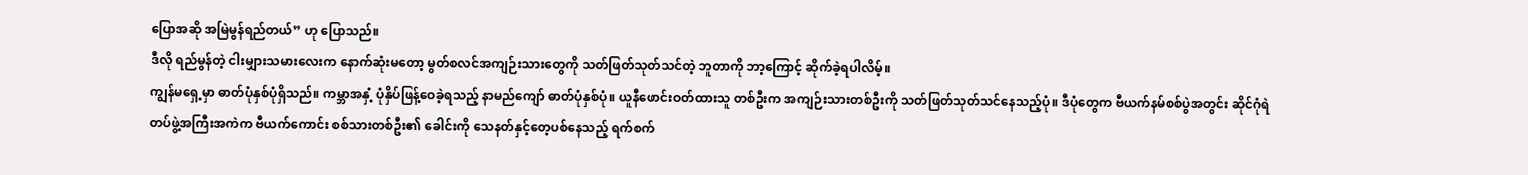ပြောအဆို အမြဲမွန်ရည်တယ်” ဟု ပြောသည်။
ဒီလို ရည်မွန်တဲ့ ငါးမျှားသမားလေးက နောက်ဆုံးမတော့ မွတ်စလင်အကျဉ်းသားတွေကို သတ်ဖြတ်သုတ်သင်တဲ့ ဘူတာကို ဘာ့ကြောင့် ဆိုက်ခဲ့ရပါလိမ့်။
ကျွန်မရှေ့မှာ ဓာတ်ပုံနှစ်ပုံရှိသည်။ ကမ္ဘာအနှံ့ ပုံနှိပ်ဖြန့်ဝေခဲ့ရသည့် နာမည်ကျော် ဓာတ်ပုံနှစ်ပုံ။ ယူနီဖောင်းဝတ်ထားသူ တစ်ဦးက အကျဉ်းသားတစ်ဦးကို သတ်ဖြတ်သုတ်သင်နေသည့်ပုံ။ ဒီပုံတွေက ဗီယက်နမ်စစ်ပွဲအတွင်း ဆိုင်ဂုံရဲတပ်ဖွဲ့အကြီးအကဲက ဗီယက်ကောင်း စစ်သားတစ်ဦး၏ ခေါင်းကို သေနတ်နှင့်တေ့ပစ်နေသည့် ရက်စက်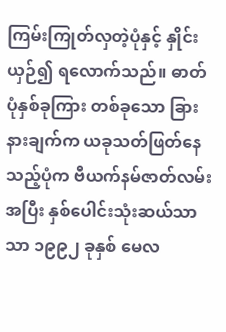ကြမ်းကြုတ်လှတဲ့ပုံနှင့် နှိုင်းယှဉ်၍ ရလောက်သည်။ ဓာတ်ပုံနှစ်ခုကြား တစ်ခုသော ခြားနားချက်က ယခုသတ်ဖြတ်နေသည့်ပုံက ဗီယက်နမ်ဇာတ်လမ်းအပြီး နှစ်ပေါင်းသုံးဆယ်သာသာ ၁၉၉၂ ခုနှစ် မေလ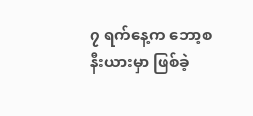၇ ရက်နေ့က ဘော့စနီးယားမှာ ဖြစ်ခဲ့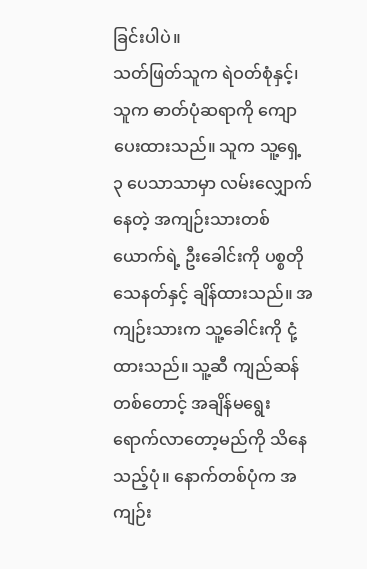ခြင်းပါပဲ။
သတ်ဖြတ်သူက ရဲဝတ်စုံနှင့်၊ သူက ဓာတ်ပုံဆရာကို ကျောပေးထားသည်။ သူက သူ့ရှေ့ ၃ ပေသာသာမှာ လမ်းလျှောက်နေတဲ့ အကျဉ်းသားတစ်ယောက်ရဲ့ ဦးခေါင်းကို ပစ္စတိုသေနတ်နှင့် ချိန်ထားသည်။ အကျဉ်းသားက သူ့ခေါင်းကို ငုံ့ထားသည်။ သူ့ဆီ ကျည်ဆန်တစ်တောင့် အချိန်မရွေး ရောက်လာတော့မည်ကို သိနေသည့်ပုံ။ နောက်တစ်ပုံက အကျဉ်း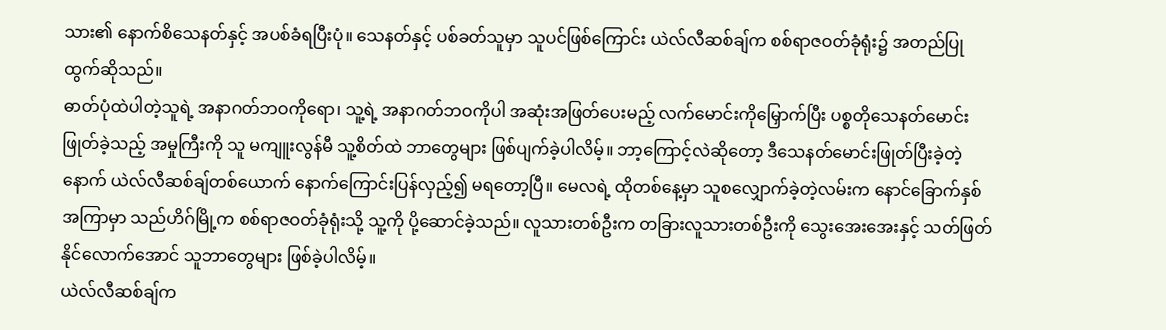သား၏ နောက်စိသေနတ်နှင့် အပစ်ခံရပြီးပုံ။ သေနတ်နှင့် ပစ်ခတ်သူမှာ သူပင်ဖြစ်ကြောင်း ယဲလ်လီဆစ်ချ်က စစ်ရာဇဝတ်ခုံရုံး၌ အတည်ပြု ထွက်ဆိုသည်။
ဓာတ်ပုံထဲပါတဲ့သူရဲ့ အနာဂတ်ဘဝကိုရော၊ သူ့ရဲ့ အနာဂတ်ဘဝကိုပါ အဆုံးအဖြတ်ပေးမည့် လက်မောင်းကိုမြှောက်ပြီး ပစ္စတိုသေနတ်မောင်းဖြုတ်ခဲ့သည့် အမှုကြီးကို သူ မကျူးလွန်မီ သူ့စိတ်ထဲ ဘာတွေများ ဖြစ်ပျက်ခဲ့ပါလိမ့်။ ဘာ့ကြောင့်လဲဆိုတော့ ဒီသေနတ်မောင်းဖြုတ်ပြီးခဲ့တဲ့နောက် ယဲလ်လီဆစ်ချ်တစ်ယောက် နောက်ကြောင်းပြန်လှည့်၍ မရတော့ပြီ။ မေလရဲ့ ထိုတစ်နေ့မှာ သူစလျှောက်ခဲ့တဲ့လမ်းက နောင်ခြောက်နှစ်အကြာမှာ သည်ဟိဂ်မြို့က စစ်ရာဇဝတ်ခုံရုံးသို့ သူ့ကို ပို့ဆောင်ခဲ့သည်။ လူသားတစ်ဦးက တခြားလူသားတစ်ဦးကို သွေးအေးအေးနှင့် သတ်ဖြတ်နိုင်လောက်အောင် သူဘာတွေများ ဖြစ်ခဲ့ပါလိမ့်။
ယဲလ်လီဆစ်ချ်က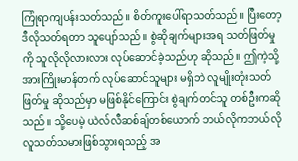ကြုံရာကျပန်းသတ်သည်။ စိတ်ကူးပေါ်ရာသတ်သည်။ ပြီးတော့ ဒီလိုသတ်ရတာ သူပျော်သည်။ စွဲဆိုချက်များအရ သတ်ဖြတ်မှုကို သူလိုလိုလားလား လုပ်ဆောင်ခဲ့သည်ဟု ဆိုသည်။ ဤကဲ့သို့ အားကြိုးမာန်တက် လုပ်ဆောင်သူများ မရှိဘဲ လူမျိုးတုံးသတ်ဖြတ်မှု ဆိုသည်မှာ မဖြစ်နိုင်ကြောင်း စွဲချက်တင်သူ တစ်ဦးကဆိုသည်။ သို့ပေမဲ့ ယဲလ်လီဆစ်ချ်တစ်ယောက် ဘယ်လိုကဘယ်လို လူသတ်သမားဖြစ်သွားရသည့် အ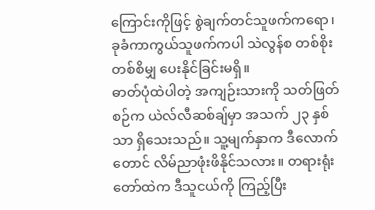ကြောင်းကိုဖြင့် စွဲချက်တင်သူဖက်ကရော၊ ခုခံကာကွယ်သူဖက်ကပါ သဲလွန်စ တစ်စိုးတစ်စိမျှ ပေးနိုင်ခြင်းမရှိ။
ဓာတ်ပုံထဲပါတဲ့ အကျဉ်းသားကို သတ်ဖြတ်စဉ်က ယဲလ်လီဆစ်ချ်မှာ အသက် ၂၃ နှစ်သာ ရှိသေးသည်။ သူ့မျက်နှာက ဒီလောက်တောင် လိမ်ညာဖုံးဖိနိုင်သလား။ တရားရုံးတော်ထဲက ဒီသူငယ်ကို ကြည့်ပြီး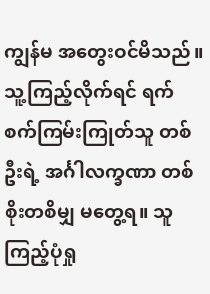ကျွန်မ အတွေးဝင်မိသည်။ သူ့ကြည့်လိုက်ရင် ရက်စက်ကြမ်းကြုတ်သူ တစ်ဦးရဲ့ အင်္ဂါလက္ခဏာ တစ်စိုးတစိမျှ မတွေ့ရ။ သူကြည့်ပုံရှု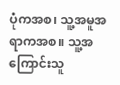ပုံကအစ၊ သူ့အမူအရာကအစ။ သူ့အကြောင်းသူ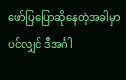ဖော်ပြပြောဆိုနေတဲ့အခါမှာပင်လျှင် ဒီအင်္ဂါ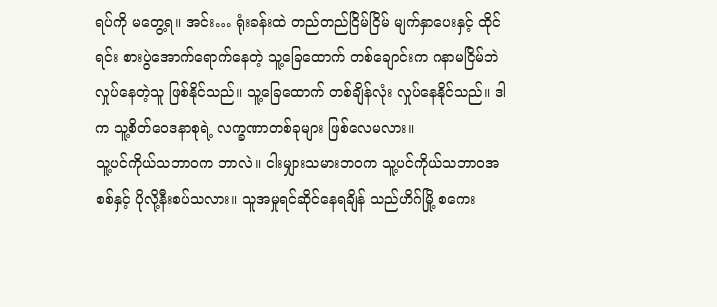ရပ်ကို မတွေ့ရ။ အင်း… ရုံးခန်းထဲ တည်တည်ငြိမ်ငြိမ် မျက်နှာပေးနှင့် ထိုင်ရင်း စားပွဲအောက်ရောက်နေတဲ့ သူ့ခြေထောက် တစ်ချောင်းက ဂနာမငြိမ်ဘဲ လှုပ်နေတဲ့သူ ဖြစ်နိုင်သည်။ သူ့ခြေထောက် တစ်ချိန်လုံး လှုပ်နေနိုင်သည်။ ဒါက သူ့စိတ်ဝေဒနာစုရဲ့ လက္ခဏာတစ်ခုများ ဖြစ်လေမလား။
သူ့ပင်ကိုယ်သဘာဝက ဘာလဲ။ ငါးမျှားသမားဘဝက သူ့ပင်ကိုယ်သဘာဝအစစ်နှင့် ပိုလို့နီးစပ်သလား။ သူအမှုရင်ဆိုင်နေရချိန် သည်ဟိဂ်မြို့ စကေး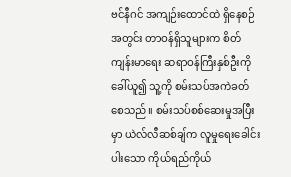ဗင်နီဂင် အကျဉ်းထောင်ထဲ ရှိနေစဉ်အတွင်း တာဝန်ရှိသူများက စိတ်ကျန်းမာရေး ဆရာဝန်ကြီးနှစ်ဦးကို ခေါ်ယူ၍ သူ့ကို စမ်းသပ်အကဲခတ်စေသည်။ စမ်းသပ်စစ်ဆေးမှုအပြီးမှာ ယဲလ်လီဆစ်ချ်က လူမှုရေးခေါင်းပါးသော ကိုယ်ရည်ကိုယ်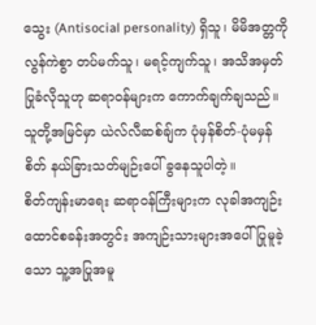သွေး (Antisocial personality) ရှိသူ၊ မိမိအတ္တကို လွန်ကဲစွာ တပ်မက်သူ၊ မရင့်ကျက်သူ၊ အသိအမှတ်ပြုခံလိုသူဟု ဆရာဝန်များက ကောက်ချက်ချသည်။ သူတို့အမြင်မှာ ယဲလ်လီဆစ်ချ်က ပုံမှန်စိတ်-ပုံမမှန်စိတ် နယ်ခြားသတ်မျဉ်းပေါ် ခွနေသူပါတဲ့။
စိတ်ကျန်းမာရေး ဆရာဝန်ကြီးများက လုခါအကျဉ်းထောင်စခန်းအတွင်း အကျဉ်းသားများအပေါ် ပြုမူခဲ့သော သူ့အပြုအမူ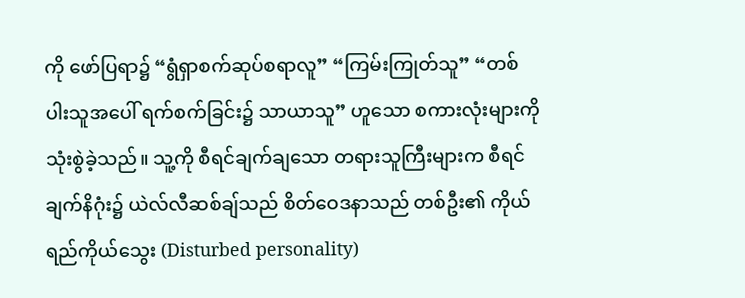ကို ဖော်ပြရာ၌ “ရွံရှာစက်ဆုပ်စရာလူ” “ကြမ်းကြုတ်သူ” “တစ်ပါးသူအပေါ် ရက်စက်ခြင်း၌ သာယာသူ” ဟူသော စကားလုံးများကို သုံးစွဲခဲ့သည်။ သူ့ကို စီရင်ချက်ချသော တရားသူကြီးများက စီရင်ချက်နိဂုံး၌ ယဲလ်လီဆစ်ချ်သည် စိတ်ဝေဒနာသည် တစ်ဦး၏ ကိုယ်ရည်ကိုယ်သွေး (Disturbed personality)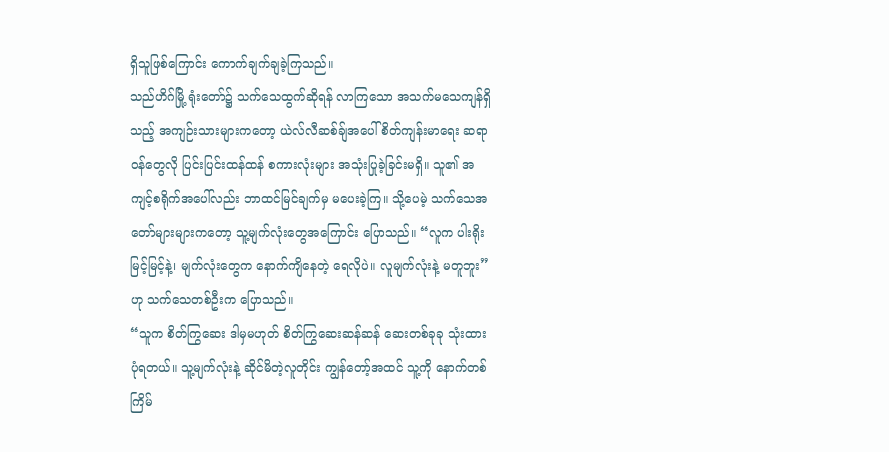ရှိသူဖြစ်ကြောင်း ကောက်ချက်ချခဲ့ကြသည်။
သည်ဟိဂ်မြို့ ရုံးတော်၌ သက်သေထွက်ဆိုရန် လာကြသော အသက်မသေကျန်ရှိသည့် အကျဉ်းသားများကတော့ ယဲလ်လီဆစ်ချ်အပေါ် စိတ်ကျန်းမာရေး ဆရာဝန်တွေလို ပြင်းပြင်းထန်ထန် စကားလုံးများ အသုံးပြုခဲ့ခြင်းမရှိ။ သူ၏ အကျင့်စရိုက်အပေါ်လည်း ဘာထင်မြင်ချက်မှ မပေးခဲ့ကြ။ သို့ပေမဲ့ သက်သေအတော်များများကတော့ သူ့မျက်လုံးတွေအကြောင်း ပြောသည်။ “လူက ပါးရိုးမြင့်မြင့်နဲ့၊ မျက်လုံးတွေက နောက်ကျိနေတဲ့ ရေလိုပဲ။ လူမျက်လုံးနဲ့ မတူဘူး” ဟု သက်သေတစ်ဦးက ပြောသည်။
“သူက စိတ်ကြွဆေး ဒါမှမဟုတ် စိတ်ကြွဆေးဆန်ဆန် ဆေးတစ်ခုခု သုံးထားပုံရတယ်။ သူ့မျက်လုံးနဲ့ ဆိုင်မိတဲ့လူတိုင်း ကျွန်တော့်အထင် သူ့ကို နောက်တစ်ကြိမ်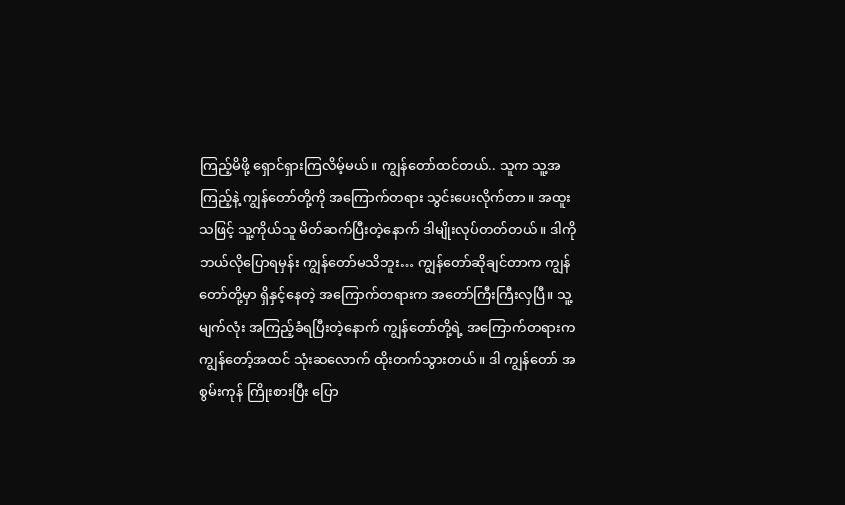ကြည့်မိဖို့ ရှောင်ရှားကြလိမ့်မယ်။ ကျွန်တော်ထင်တယ်.. သူက သူ့အကြည့်နဲ့ ကျွန်တော်တို့ကို အကြောက်တရား သွင်းပေးလိုက်တာ။ အထူးသဖြင့် သူ့ကိုယ်သူ မိတ်ဆက်ပြီးတဲ့နောက် ဒါမျိုးလုပ်တတ်တယ်။ ဒါကို ဘယ်လိုပြောရမှန်း ကျွန်တော်မသိဘူး… ကျွန်တော်ဆိုချင်တာက ကျွန်တော်တို့မှာ ရှိနှင့်နေတဲ့ အကြောက်တရားက အတော်ကြီးကြီးလှပြီ။ သူ့မျက်လုံး အကြည့်ခံရပြီးတဲ့နောက် ကျွန်တော်တို့ရဲ့ အကြောက်တရားက ကျွန်တော့်အထင် သုံးဆလောက် ထိုးတက်သွားတယ်။ ဒါ ကျွန်တော် အစွမ်းကုန် ကြိုးစားပြီး ပြော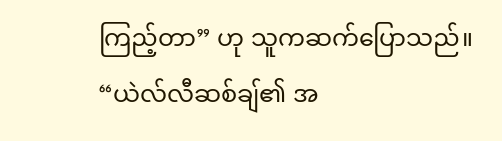ကြည့်တာ” ဟု သူကဆက်ပြောသည်။
“ယဲလ်လီဆစ်ချ်၏ အ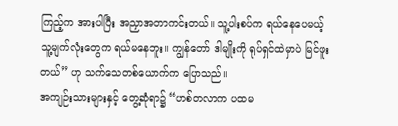ကြည့်က အားပါပြီး အညှာအတာကင်းတယ်။ သူ့ပါးစပ်က ရယ်နေပေမယ့် သူ့မျက်လုံးတွေက ရယ်မနေဘူး။ ကျွန်တော် ဒါမျိုးကို ရုပ်ရှင်ထဲမှာပဲ မြင်ဖူးတယ်” ဟု သက်သေတစ်ယောက်က ပြောသည်။
အကျဉ်းသားများနှင့် တွေ့ဆုံရာ၌ “ဟစ်တလာက ပထမ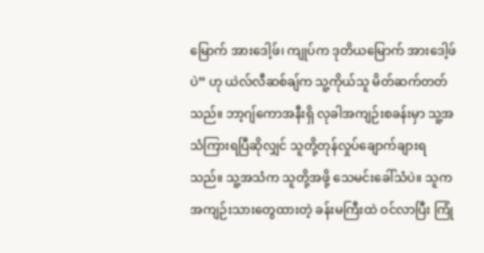မြောက် အားဒေါ့ဖ်၊ ကျုပ်က ဒုတိယမြောက် အားဒေါ့ဖ်ပဲ” ဟု ယဲလ်လီဆစ်ချ်က သူ့ကိုယ်သူ မိတ်ဆက်တတ်သည်။ ဘာ့ဂျ်ကောအနီးရှိ လုခါအကျဉ်းစခန်းမှာ သူ့အသံကြားရပြီဆိုလျှင် သူတို့တုန်လှုပ်ချောက်ချားရသည်။ သူ့အသံက သူတို့အဖို့ သေမင်းခေါ်သံပဲ။ သူက အကျဉ်းသားတွေထားတဲ့ ခန်းမကြီးထဲ ဝင်လာပြီး ကြုံ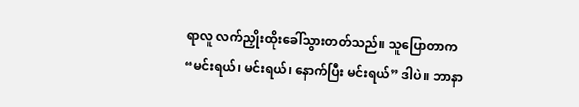ရာလူ လက်ညှိုးထိုးခေါ်သွားတတ်သည်။ သူပြောတာက “မင်းရယ်၊ မင်းရယ်၊ နောက်ပြီး မင်းရယ်” ဒါပဲ။ ဘာနာ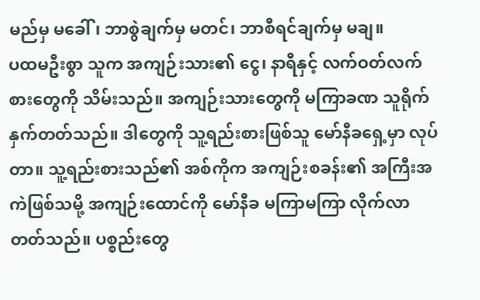မည်မှ မခေါ်၊ ဘာစွဲချက်မှ မတင်၊ ဘာစီရင်ချက်မှ မချ။
ပထမဦးစွာ သူက အကျဉ်းသား၏ ငွေ၊ နာရီနှင့် လက်ဝတ်လက်စားတွေကို သိမ်းသည်။ အကျဉ်းသားတွေကို မကြာခဏ သူရိုက်နှက်တတ်သည်။ ဒါတွေကို သူ့ရည်းစားဖြစ်သူ မော်နီခရှေ့မှာ လုပ်တာ။ သူ့ရည်းစားသည်၏ အစ်ကိုက အကျဉ်းစခန်း၏ အကြီးအကဲဖြစ်သမို့ အကျဉ်းထောင်ကို မော်နီခ မကြာမကြာ လိုက်လာတတ်သည်။ ပစ္စည်းတွေ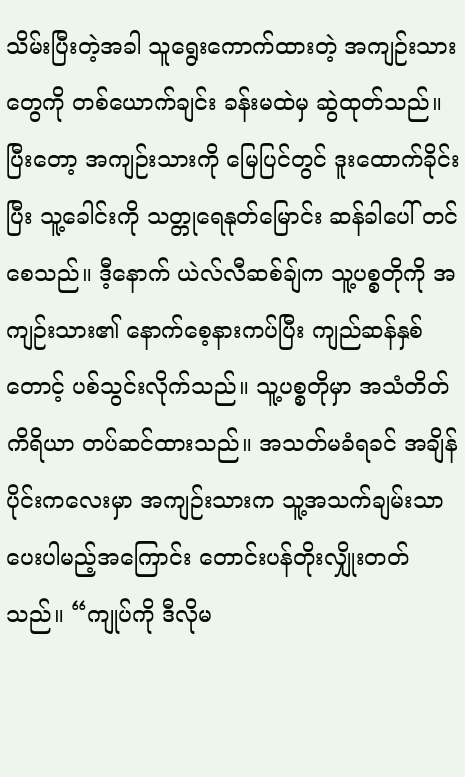သိမ်းပြီးတဲ့အခါ သူရွေးကောက်ထားတဲ့ အကျဉ်းသားတွေကို တစ်ယောက်ချင်း ခန်းမထဲမှ ဆွဲထုတ်သည်။
ပြီးတော့ အကျဉ်းသားကို မြေပြင်တွင် ဒူးထောက်ခိုင်းပြီး သူ့ခေါင်းကို သတ္တုရေနုတ်မြောင်း ဆန်ခါပေါ် တင်စေသည်။ ဒီ့နောက် ယဲလ်လီဆစ်ချ်က သူ့ပစ္စတိုကို အကျဉ်းသား၏ နောက်စေ့နားကပ်ပြီး ကျည်ဆန်နှစ်တောင့် ပစ်သွင်းလိုက်သည်။ သူ့ပစ္စတိုမှာ အသံတိတ်ကိရိယာ တပ်ဆင်ထားသည်။ အသတ်မခံရခင် အချိန်ပိုင်းကလေးမှာ အကျဉ်းသားက သူ့အသက်ချမ်းသာပေးပါမည့်အကြောင်း တောင်းပန်တိုးလျှိုးတတ်သည်။ “ကျုပ်ကို ဒီလိုမ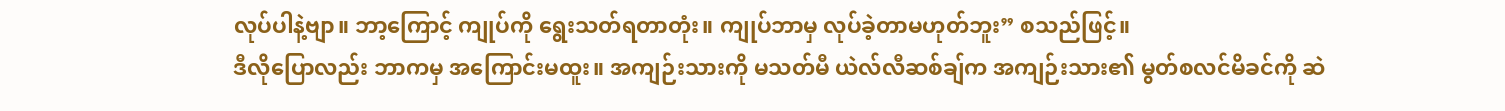လုပ်ပါနဲ့ဗျာ။ ဘာ့ကြောင့် ကျုပ်ကို ရွေးသတ်ရတာတုံး။ ကျုပ်ဘာမှ လုပ်ခဲ့တာမဟုတ်ဘူး” စသည်ဖြင့်။
ဒီလိုပြောလည်း ဘာကမှ အကြောင်းမထူး။ အကျဉ်းသားကို မသတ်မီ ယဲလ်လီဆစ်ချ်က အကျဉ်းသား၏ မွတ်စလင်မိခင်ကို ဆဲ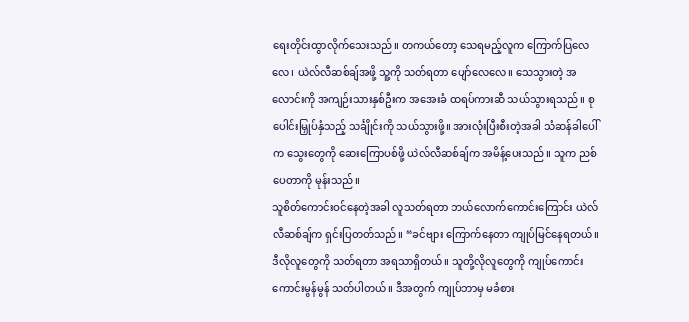ရေးတိုင်းထွာလိုက်သေးသည်။ တကယ်တော့ သေရမည့်လူက ကြောက်ပြလေလေ၊ ယဲလ်လီဆစ်ချ်အဖို့ သူ့ကို သတ်ရတာ ပျော်လေလေ။ သေသွားတဲ့ အလောင်းကို အကျဉ်းသားနှစ်ဦးက အအေးခံ ထရပ်ကားဆီ သယ်သွားရသည်။ စုပေါင်းမြှုပ်နှံသည့် သင်္ချိုင်းကို သယ်သွားဖို့။ အားလုံးပြီးစီးတဲ့အခါ သံဆန်ခါပေါ်က သွေးတွေကို ဆေးကြောပစ်ဖို့ ယဲလ်လီဆစ်ချ်က အမိန့်ပေးသည်။ သူက ညစ်ပေတာကို မုန်းသည်။
သူစိတ်ကောင်းဝင်နေတဲ့အခါ လူသတ်ရတာ ဘယ်လောက်ကောင်းကြောင်း ယဲလ်လီဆစ်ချ်က ရှင်းပြတတ်သည်။ “ခင်ဗျား ကြောက်နေတာ ကျုပ်မြင်နေရတယ်။ ဒီလိုလူတွေကို သတ်ရတာ အရသာရှိတယ်။ သူတို့လိုလူတွေကို ကျုပ်ကောင်းကောင်းမွန်မွန် သတ်ပါတယ်။ ဒီအတွက် ကျုပ်ဘာမှ မခံစား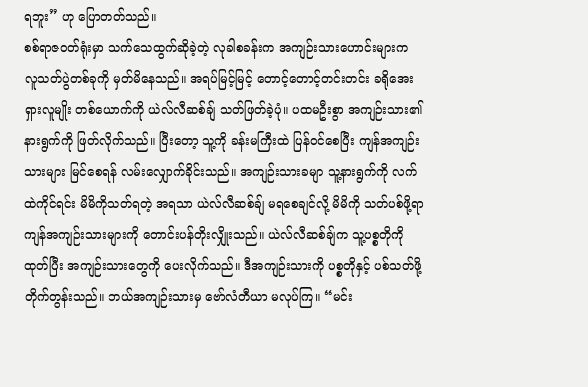ရဘူး” ဟု ပြောတတ်သည်။
စစ်ရာဇဝတ်ရုံးမှာ သက်သေထွက်ဆိုခဲ့တဲ့ လုခါစခန်းက အကျဉ်းသားဟောင်းများက လူသတ်ပွဲတစ်ခုကို မှတ်မိနေသည်။ အရပ်မြင့်မြင့် တောင့်တောင့်တင်းတင်း ခရိုအေးရှားလူမျိုး တစ်ယောက်ကို ယဲလ်လီဆစ်ချ် သတ်ဖြတ်ခဲ့ပုံ။ ပထမဦးစွာ အကျဉ်းသား၏ နားရွက်ကို ဖြတ်လိုက်သည်။ ပြီးတော့ သူ့ကို ခန်းမကြီးထဲ ပြန်ဝင်စေပြီး ကျန်အကျဉ်းသားများ မြင်စေရန် လမ်းလျှောက်ခိုင်းသည်။ အကျဉ်းသားခမျာ သူ့နားရွက်ကို လက်ထဲကိုင်ရင်း မိမိကိုသတ်ရတဲ့ အရသာ ယဲလ်လီဆစ်ချ် မရစေချင်လို့ မိမိကို သတ်ပစ်ဖို့ရာ ကျန်အကျဉ်းသားများကို တောင်းပန်တိုးလျှိုးသည်။ ယဲလ်လီဆစ်ချ်က သူ့ပစ္စတိုကို ထုတ်ပြီး အကျဉ်းသားတွေကို ပေးလိုက်သည်။ ဒီအကျဉ်းသားကို ပစ္စတိုနှင့် ပစ်သတ်ဖို့ တိုက်တွန်းသည်။ ဘယ်အကျဉ်းသားမှ ဗော်လံတီယာ မလုပ်ကြ။ “မင်း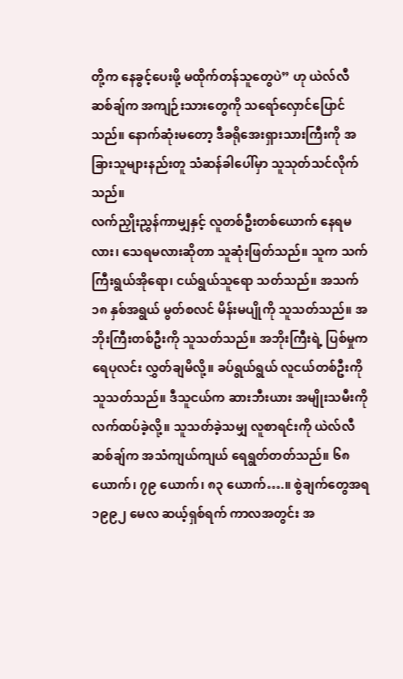တို့က နေခွင့်ပေးဖို့ မထိုက်တန်သူတွေပဲ” ဟု ယဲလ်လီဆစ်ချ်က အကျဉ်းသားတွေကို သရော်လှောင်ပြောင်သည်။ နောက်ဆုံးမတော့ ဒီခရိုအေးရှားသားကြီးကို အခြားသူများနည်းတူ သံဆန်ခါပေါ်မှာ သူသုတ်သင်လိုက်သည်။
လက်ညှိုးညွှန်ကာမျှနှင့် လူတစ်ဦးတစ်ယောက် နေရမလား၊ သေရမလားဆိုတာ သူဆုံးဖြတ်သည်။ သူက သက်ကြီးရွယ်အိုရော၊ ငယ်ရွယ်သူရော သတ်သည်။ အသက် ၁၈ နှစ်အရွယ် မွတ်စလင် မိန်းမပျိုကို သူသတ်သည်။ အဘိုးကြီးတစ်ဦးကို သူသတ်သည်။ အဘိုးကြီးရဲ့ ပြစ်မှုက ရေပုလင်း လွှတ်ချမိလို့။ ခပ်ရွယ်ရွယ် လူငယ်တစ်ဦးကို သူသတ်သည်။ ဒီသူငယ်က ဆားဘီးယား အမျိုးသမီးကို လက်ထပ်ခဲ့လို့။ သူသတ်ခဲ့သမျှ လူစာရင်းကို ယဲလ်လီဆစ်ချ်က အသံကျယ်ကျယ် ရေရွတ်တတ်သည်။ ၆၈ ယောက်၊ ၇၉ ယောက်၊ ၈၃ ယောက်….။ စွဲချက်တွေအရ ၁၉၉၂ မေလ ဆယ့်ရှစ်ရက် ကာလအတွင်း အ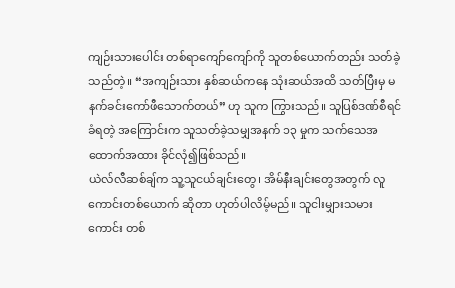ကျဉ်းသားပေါင်း တစ်ရာကျော်ကျော်ကို သူတစ်ယောက်တည်း သတ်ခဲ့သည်တဲ့။ “အကျဉ်းသား နှစ်ဆယ်ကနေ သုံးဆယ်အထိ သတ်ပြီးမှ မနက်ခင်းကော်ဖီသောက်တယ်” ဟု သူက ကြွားသည်။ သူပြစ်ဒဏ်စီရင်ခံရတဲ့ အကြောင်းက သူသတ်ခဲ့သမျှအနက် ၁၃ မှုက သက်သေအထောက်အထား ခိုင်လုံ၍ဖြစ်သည်။
ယဲလ်လီဆစ်ချ်က သူ့သူငယ်ချင်းတွေ၊ အိမ်နီးချင်းတွေအတွက် လူကောင်းတစ်ယောက် ဆိုတာ ဟုတ်ပါလိမ့်မည်။ သူငါးမျှားသမားကောင်း တစ်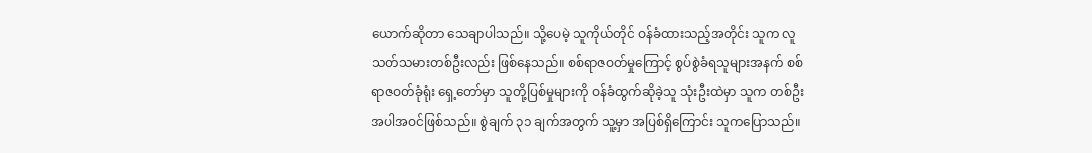ယောက်ဆိုတာ သေချာပါသည်။ သို့ပေမဲ့ သူကိုယ်တိုင် ဝန်ခံထားသည့်အတိုင်း သူက လူသတ်သမားတစ်ဦးလည်း ဖြစ်နေသည်။ စစ်ရာဇဝတ်မှုကြောင့် စွပ်စွဲခံရသူများအနက် စစ်ရာဇဝတ်ခုံရုံး ရှေ့တော်မှာ သူတို့ပြစ်မှုများကို ဝန်ခံထွက်ဆိုခဲ့သူ သုံးဦးထဲမှာ သူက တစ်ဦးအပါအဝင်ဖြစ်သည်။ စွဲချက် ၃၁ ချက်အတွက် သူ့မှာ အပြစ်ရှိကြောင်း သူကပြောသည်။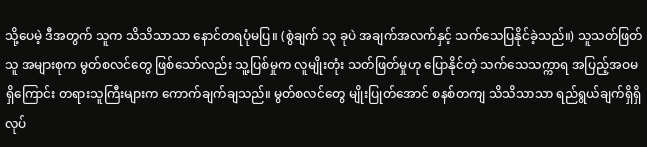သို့ပေမဲ့ ဒီအတွက် သူက သိသိသာသာ နောင်တရပုံမပြ။ (စွဲချက် ၁၃ ခုပဲ အချက်အလက်နှင့် သက်သေပြနိုင်ခဲ့သည်။) သူသတ်ဖြတ်သူ အများစုက မွတ်စလင်တွေ ဖြစ်သော်လည်း သူ့ပြစ်မှုက လူမျိုးတုံး သတ်ဖြတ်မှုဟု ပြောနိုင်တဲ့ သက်သေသက္ကာရ အပြည့်အဝမရှိကြောင်း တရားသူကြီးများက ကောက်ချက်ချသည်။ မွတ်စလင်တွေ မျိုးပြုတ်အောင် စနစ်တကျ သိသိသာသာ ရည်ရွယ်ချက်ရှိရှိ လုပ်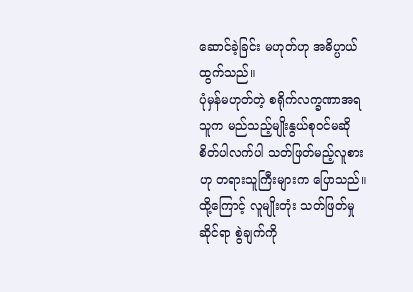ဆောင်ခဲ့ခြင်း မဟုတ်ဟု အဓိပ္ပာယ်ထွက်သည်။
ပုံမှန်မဟုတ်တဲ့ စရိုက်လက္ခဏာအရ သူက မည်သည့်မျိုးနွယ်စုဝင်မဆို စိတ်ပါလက်ပါ သတ်ဖြတ်မည့်လူစားဟု တရားသူကြီးများက ပြောသည်။ ထို့ကြောင့် လူမျိုးတုံး သတ်ဖြတ်မှုဆိုင်ရာ စွဲချက်ကို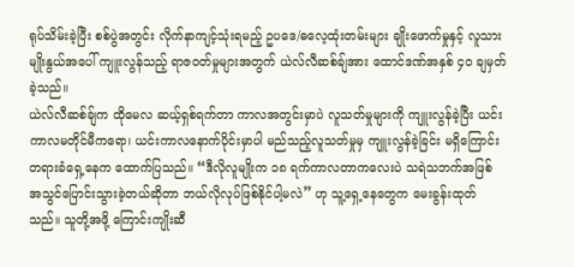ရုပ်သိမ်းခဲ့ပြီး စစ်ပွဲအတွင်း လိုက်နာကျင့်သုံးရမည့် ဥပဒေ/ဓလေ့ထုံးတမ်းများ ချိုးဖောက်မှုနှင့် လူသားမျိုးနွယ်အပေါ် ကျူးလွန်သည့် ရာဇဝတ်မှုများအတွက် ယဲလ်လီဆစ်ချ်အား ထောင်ဒဏ်အနှစ် ၄၀ ချမှတ်ခဲ့သည်။
ယဲလ်လီဆစ်ချ်က ထိုမေလ ဆယ့်ရှစ်ရက်တာ ကာလအတွင်းမှာပဲ လူသတ်မှုများကို ကျူးလွန်ခဲ့ပြီး ယင်းကာလမတိုင်မီကရော၊ ယင်းကာလနောက်ပိုင်းမှာပါ မည်သည့်လူသတ်မှုမှ ကျူးလွန်ခဲ့ခြင်း မရှိကြောင်း တရားခံရှေ့နေက ထောက်ပြသည်။ “ဒီလိုလူမျိုးက ၁၈ ရက်ကာလတာကလေးပဲ သရဲသဘက်အဖြစ် အသွင်ပြောင်းသွားခဲ့တယ်ဆိုတာ ဘယ်လိုလုပ်ဖြစ်နိုင်ပါ့မလဲ” ဟု သူ့ရှေ့နေတွေက မေးခွန်းထုတ်သည်။ သူတို့အဖို့ ကြောင်းကျိုးဆီ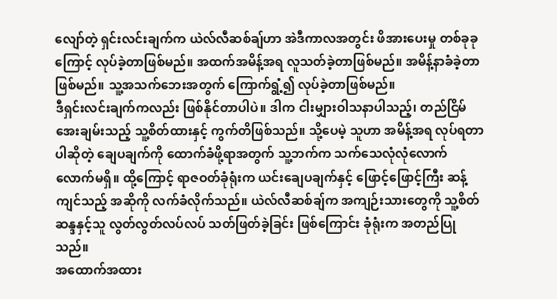လျော်တဲ့ ရှင်းလင်းချက်က ယဲလ်လီဆစ်ချ်ဟာ အဲဒီကာလအတွင်း ဖိအားပေးမှု တစ်ခုခုကြောင့် လုပ်ခဲ့တာဖြစ်မည်။ အထက်အမိန့်အရ လူသတ်ခဲ့တာဖြစ်မည်။ အမိန့်နာခံခဲ့တာဖြစ်မည်။ သူ့အသက်ဘေးအတွက် ကြောက်ရွံ့၍ လုပ်ခဲ့တာဖြစ်မည်။
ဒီရှင်းလင်းချက်ကလည်း ဖြစ်နိုင်တာပါပဲ။ ဒါက ငါးမျှားဝါသနာပါသည့်၊ တည်ငြိမ်အေးချမ်းသည့် သူ့စိတ်ထားနှင့် ကွက်တိဖြစ်သည်။ သို့ပေမဲ့ သူဟာ အမိန့်အရ လုပ်ရတာပါဆိုတဲ့ ချေပချက်ကို ထောက်ခံဖို့ရာအတွက် သူ့ဘက်က သက်သေလုံလုံလောက်လောက်မရှိ။ ထို့ကြောင့် ရာဇဝတ်ခုံရုံးက ယင်းချေပချက်နှင့် ဖြောင့်ဖြောင့်ကြီး ဆန့်ကျင်သည့် အဆိုကို လက်ခံလိုက်သည်။ ယဲလ်လီဆစ်ချ်က အကျဉ်းသားတွေကို သူ့စိတ်ဆန္ဒနှင့်သူ လွတ်လွတ်လပ်လပ် သတ်ဖြတ်ခဲ့ခြင်း ဖြစ်ကြောင်း ခုံရုံးက အတည်ပြုသည်။
အထောက်အထား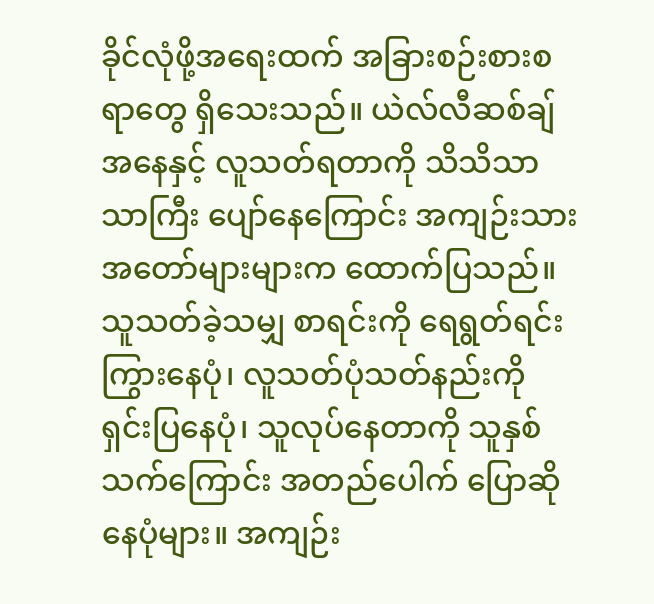ခိုင်လုံဖို့အရေးထက် အခြားစဉ်းစားစရာတွေ ရှိသေးသည်။ ယဲလ်လီဆစ်ချ်အနေနှင့် လူသတ်ရတာကို သိသိသာသာကြီး ပျော်နေကြောင်း အကျဉ်းသား အတော်များများက ထောက်ပြသည်။ သူသတ်ခဲ့သမျှ စာရင်းကို ရေရွတ်ရင်း ကြွားနေပုံ၊ လူသတ်ပုံသတ်နည်းကို ရှင်းပြနေပုံ၊ သူလုပ်နေတာကို သူနှစ်သက်ကြောင်း အတည်ပေါက် ပြောဆိုနေပုံများ။ အကျဉ်း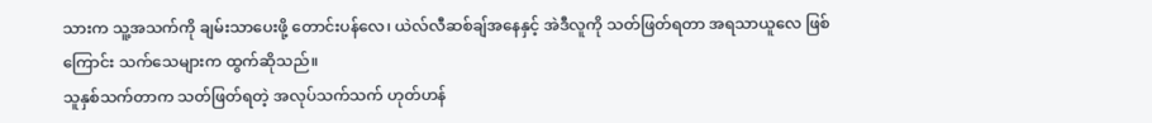သားက သူ့အသက်ကို ချမ်းသာပေးဖို့ တောင်းပန်လေ၊ ယဲလ်လီဆစ်ချ်အနေနှင့် အဲဒီလူကို သတ်ဖြတ်ရတာ အရသာယူလေ ဖြစ်ကြောင်း သက်သေများက ထွက်ဆိုသည်။
သူနှစ်သက်တာက သတ်ဖြတ်ရတဲ့ အလုပ်သက်သက် ဟုတ်ဟန်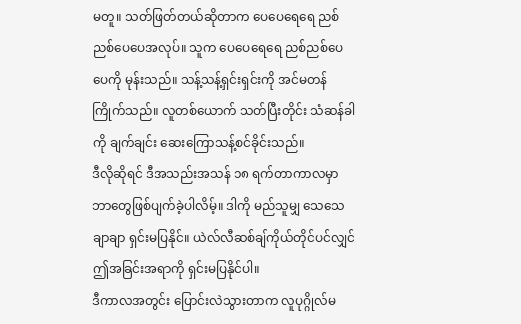မတူ။ သတ်ဖြတ်တယ်ဆိုတာက ပေပေရေရေ ညစ်ညစ်ပေပေအလုပ်။ သူက ပေပေရေရေ ညစ်ညစ်ပေပေကို မုန်းသည်။ သန့်သန့်ရှင်းရှင်းကို အင်မတန် ကြိုက်သည်။ လူတစ်ယောက် သတ်ပြီးတိုင်း သံဆန်ခါကို ချက်ချင်း ဆေးကြောသန့်စင်ခိုင်းသည်။
ဒီလိုဆိုရင် ဒီအသည်းအသန် ၁၈ ရက်တာကာလမှာ ဘာတွေဖြစ်ပျက်ခဲ့ပါလိမ့်။ ဒါကို မည်သူမျှ သေသေချာချာ ရှင်းမပြနိုင်။ ယဲလ်လီဆစ်ချ်ကိုယ်တိုင်ပင်လျှင် ဤအခြင်းအရာကို ရှင်းမပြနိုင်ပါ။
ဒီကာလအတွင်း ပြောင်းလဲသွားတာက လူပုဂ္ဂိုလ်မ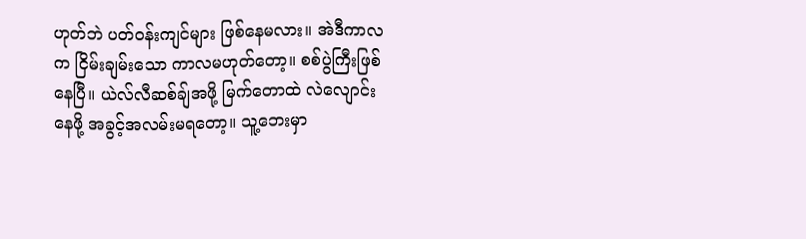ဟုတ်ဘဲ ပတ်ဝန်းကျင်များ ဖြစ်နေမလား။ အဲဒီကာလက ငြိမ်းချမ်းသော ကာလမဟုတ်တော့။ စစ်ပွဲကြီးဖြစ်နေပြီ။ ယဲလ်လီဆစ်ချ်အဖို့ မြက်တောထဲ လဲလျောင်းနေဖို့ အခွင့်အလမ်းမရတော့။ သူ့ဘေးမှာ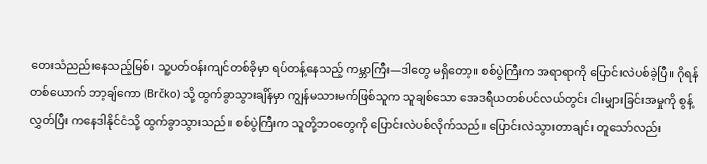တေးသံညည်းနေသည့်မြစ်၊ သူ့ပတ်ဝန်းကျင်တစ်ခိုမှာ ရပ်တန့်နေသည့် ကမ္ဘာကြီး—ဒါတွေ မရှိတော့။ စစ်ပွဲကြီးက အရာရာကို ပြောင်းလဲပစ်ခဲ့ပြီ။ ဂိုရန်တစ်ယောက် ဘာ့ချ်ကော (Brčko) သို့ ထွက်ခွာသွားချိန်မှာ ကျွန်မသားမက်ဖြစ်သူက သူချစ်သော အေဒရီယတစ်ပင်လယ်တွင်း ငါးမျှားခြင်းအမှုကို စွန့်လွှတ်ပြီး ကနေဒါနိုင်ငံသို့ ထွက်ခွာသွားသည်။ စစ်ပွဲကြီးက သူတို့ဘဝတွေကို ပြောင်းလဲပစ်လိုက်သည်။ ပြောင်းလဲသွားတာချင်း တူသော်လည်း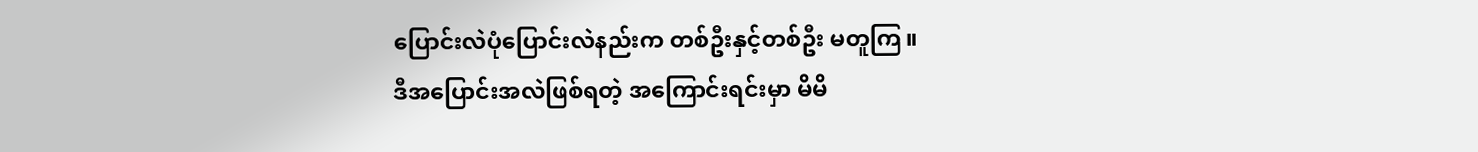ပြောင်းလဲပုံပြောင်းလဲနည်းက တစ်ဦးနှင့်တစ်ဦး မတူကြ။
ဒီအပြောင်းအလဲဖြစ်ရတဲ့ အကြောင်းရင်းမှာ မိမိ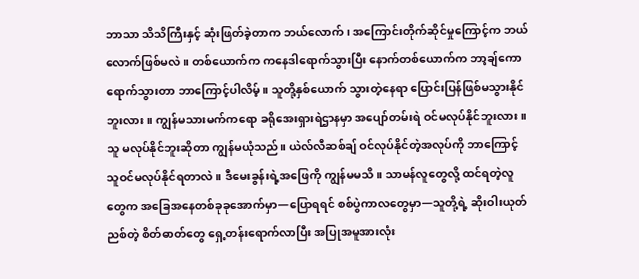ဘာသာ သိသိကြီးနှင့် ဆုံးဖြတ်ခဲ့တာက ဘယ်လောက်၊ အကြောင်းတိုက်ဆိုင်မှုကြောင့်က ဘယ်လောက်ဖြစ်မလဲ။ တစ်ယောက်က ကနေဒါရောက်သွားပြီး နောက်တစ်ယောက်က ဘာ့ချ်ကော ရောက်သွားတာ ဘာကြောင့်ပါလိမ့်။ သူတို့နှစ်ယောက် သွားတဲ့နေရာ ပြောင်းပြန်ဖြစ်မသွားနိုင်ဘူးလား။ ကျွန်မသားမက်ကရော ခရိုအေးရှားရဲဌာနမှာ အပျော်တမ်းရဲ ဝင်မလုပ်နိုင်ဘူးလား။ သူ မလုပ်နိုင်ဘူးဆိုတာ ကျွန်မယုံသည်။ ယဲလ်လီဆစ်ချ် ဝင်လုပ်နိုင်တဲ့အလုပ်ကို ဘာကြောင့် သူဝင်မလုပ်နိုင်ရတာလဲ။ ဒီမေးခွန်းရဲ့အဖြေကို ကျွန်မမသိ။ သာမန်လူတွေလို့ ထင်ရတဲ့လူတွေက အခြေအနေတစ်ခုခုအောက်မှာ—ပြောရရင် စစ်ပွဲကာလတွေမှာ—သူတို့ရဲ့ ဆိုးဝါးယုတ်ညစ်တဲ့ စိတ်ဓာတ်တွေ ရှေ့တန်းရောက်လာပြီး အပြုအမူအားလုံး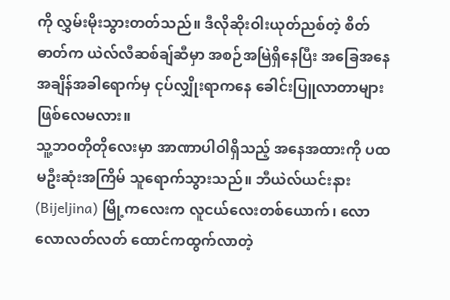ကို လွှမ်းမိုးသွားတတ်သည်။ ဒီလိုဆိုးဝါးယုတ်ညစ်တဲ့ စိတ်ဓာတ်က ယဲလ်လီဆစ်ချ်ဆီမှာ အစဉ်အမြဲရှိနေပြီး အခြေအနေအချိန်အခါရောက်မှ ငုပ်လျှိုးရာကနေ ခေါင်းပြူလာတာများ ဖြစ်လေမလား။
သူ့ဘဝတိုတိုလေးမှာ အာဏာပါဝါရှိသည့် အနေအထားကို ပထမဦးဆုံးအကြိမ် သူရောက်သွားသည်။ ဘီယဲလ်ယင်းနား (Bijeljina) မြို့ကလေးက လူငယ်လေးတစ်ယောက်၊ လောလောလတ်လတ် ထောင်ကထွက်လာတဲ့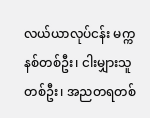လယ်ယာလုပ်ငန်း မက္ကနစ်တစ်ဦး၊ ငါးမျှားသူတစ်ဦး၊ အညတရတစ်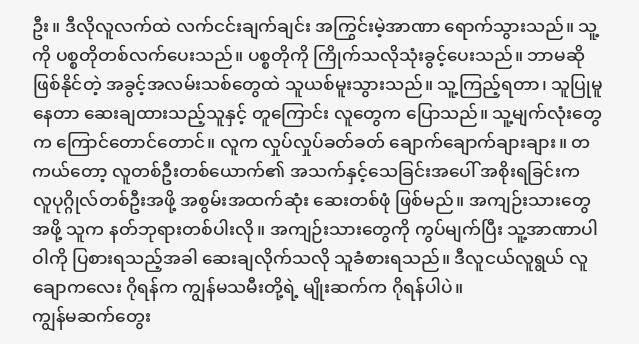ဦး။ ဒီလိုလူလက်ထဲ လက်ငင်းချက်ချင်း အကြွင်းမဲ့အာဏာ ရောက်သွားသည်။ သူ့ကို ပစ္စတိုတစ်လက်ပေးသည်။ ပစ္စတိုကို ကြိုက်သလိုသုံးခွင့်ပေးသည်။ ဘာမဆိုဖြစ်နိုင်တဲ့ အခွင့်အလမ်းသစ်တွေထဲ သူယစ်မူးသွားသည်။ သူ့ကြည့်ရတာ၊ သူပြုမူနေတာ ဆေးချထားသည့်သူနှင့် တူကြောင်း လူတွေက ပြောသည်။ သူ့မျက်လုံးတွေက ကြောင်တောင်တောင်။ လူက လှုပ်လှုပ်ခတ်ခတ် ချောက်ချောက်ချားချား။ တကယ်တော့ လူတစ်ဦးတစ်ယောက်၏ အသက်နှင့်သေခြင်းအပေါ် အစိုးရခြင်းက လူပုဂ္ဂိုလ်တစ်ဦးအဖို့ အစွမ်းအထက်ဆုံး ဆေးတစ်ဖုံ ဖြစ်မည်။ အကျဉ်းသားတွေအဖို့ သူက နတ်ဘုရားတစ်ပါးလို။ အကျဉ်းသားတွေကို ကွပ်မျက်ပြီး သူ့အာဏာပါဝါကို ပြစားရသည့်အခါ ဆေးချလိုက်သလို သူခံစားရသည်။ ဒီလူငယ်လူရွယ် လူချောကလေး ဂိုရန်က ကျွန်မသမီးတို့ရဲ့ မျိုးဆက်က ဂိုရန်ပါပဲ။
ကျွန်မဆက်တွေး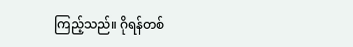ကြည့်သည်။ ဂိုရန်တစ်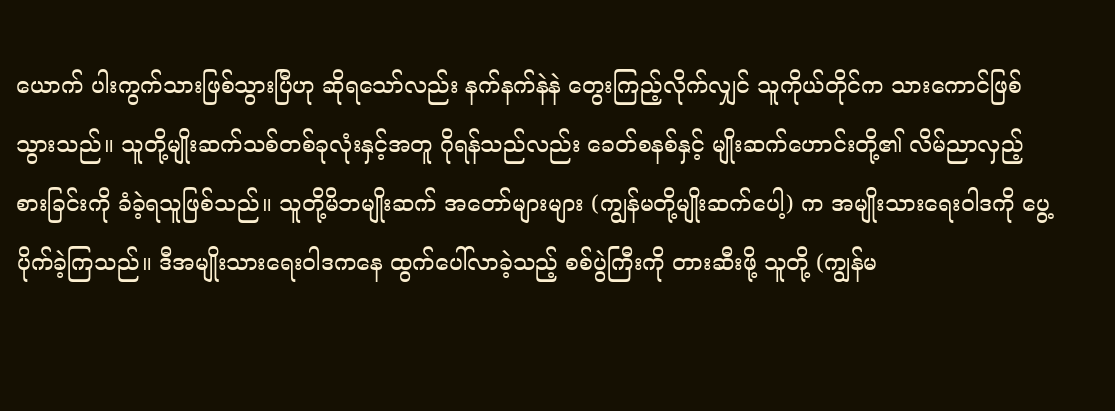ယောက် ပါးကွက်သားဖြစ်သွားပြီဟု ဆိုရသော်လည်း နက်နက်နဲနဲ တွေးကြည့်လိုက်လျှင် သူကိုယ်တိုင်က သားကောင်ဖြစ်သွားသည်။ သူတို့မျိုးဆက်သစ်တစ်ခုလုံးနှင့်အတူ ဂိုရန်သည်လည်း ခေတ်စနစ်နှင့် မျိုးဆက်ဟောင်းတို့၏ လိမ်ညာလှည့်စားခြင်းကို ခံခဲ့ရသူဖြစ်သည်။ သူတို့မိဘမျိုးဆက် အတော်များများ (ကျွန်မတို့မျိုးဆက်ပေါ့) က အမျိုးသားရေးဝါဒကို ပွေ့ပိုက်ခဲ့ကြသည်။ ဒီအမျိုးသားရေးဝါဒကနေ ထွက်ပေါ်လာခဲ့သည့် စစ်ပွဲကြီးကို တားဆီးဖို့ သူတို့ (ကျွန်မ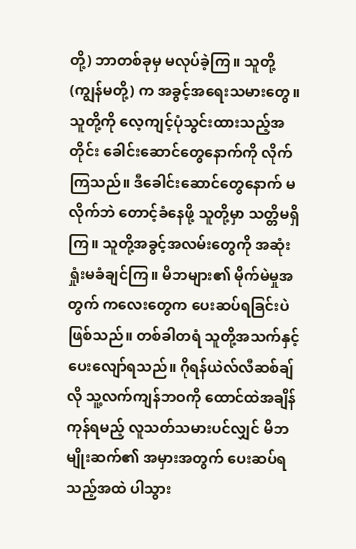တို့) ဘာတစ်ခုမှ မလုပ်ခဲ့ကြ။ သူတို့ (ကျွန်မတို့) က အခွင့်အရေးသမားတွေ။ သူတို့ကို လေ့ကျင့်ပုံသွင်းထားသည့်အတိုင်း ခေါင်းဆောင်တွေနောက်ကို လိုက်ကြသည်။ ဒီခေါင်းဆောင်တွေနောက် မလိုက်ဘဲ တောင့်ခံနေဖို့ သူတို့မှာ သတ္တိမရှိကြ။ သူတို့အခွင့်အလမ်းတွေကို အဆုံးရှုံးမခံချင်ကြ။ မိဘများ၏ မိုက်မဲမှုအတွက် ကလေးတွေက ပေးဆပ်ရခြင်းပဲဖြစ်သည်။ တစ်ခါတရံ သူတို့အသက်နှင့် ပေးလျော်ရသည်။ ဂိုရန်ယဲလ်လီဆစ်ချ်လို သူ့လက်ကျန်ဘဝကို ထောင်ထဲအချိန်ကုန်ရမည့် လူသတ်သမားပင်လျှင် မိဘမျိုးဆက်၏ အမှားအတွက် ပေးဆပ်ရသည့်အထဲ ပါသွား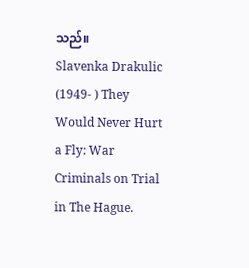သည်။
Slavenka Drakulic (1949- ) They Would Never Hurt a Fly: War Criminals on Trial in The Hague.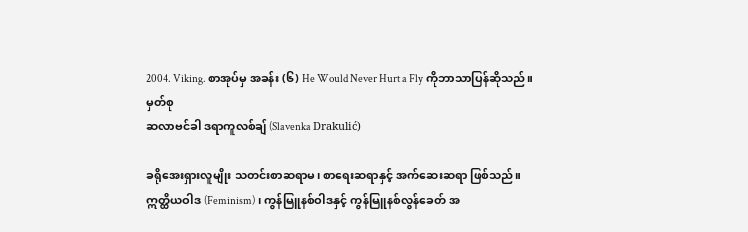2004. Viking. စာအုပ်မှ အခန်း (၆) He Would Never Hurt a Fly ကိုဘာသာပြန်ဆိုသည်။
မှတ်စု
ဆလာဗင်ခါ ဒရာကူလစ်ချ် (Slavenka Drakulić)

ခရိုအေးရှားလူမျိုး သတင်းစာဆရာမ၊ စာရေးဆရာနှင့် အက်ဆေးဆရာ ဖြစ်သည်။ ဣတ္ထိယဝါဒ (Feminism)၊ ကွန်မြူနစ်ဝါဒနှင့် ကွန်မြူနစ်လွန်ခေတ် အ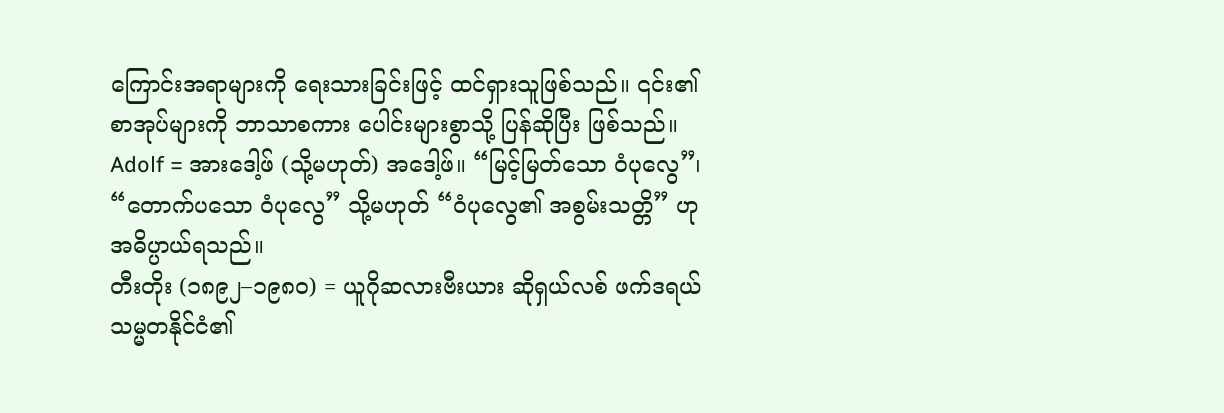ကြောင်းအရာများကို ရေးသားခြင်းဖြင့် ထင်ရှားသူဖြစ်သည်။ ၎င်း၏ စာအုပ်များကို ဘာသာစကား ပေါင်းများစွာသို့ ပြန်ဆိုပြီး ဖြစ်သည်။
Adolf = အားဒေါ့ဖ် (သို့မဟုတ်) အဒေါ့ဖ်။ “မြင့်မြတ်သော ဝံပုလွေ”၊ “တောက်ပသော ဝံပုလွေ” သို့မဟုတ် “ဝံပုလွေ၏ အစွမ်းသတ္တိ” ဟု အဓိပ္ပာယ်ရသည်။
တီးတိုး (၁၈၉၂–၁၉၈၀) = ယူဂိုဆလားဗီးယား ဆိုရှယ်လစ် ဖက်ဒရယ် သမ္မတနိုင်ငံ၏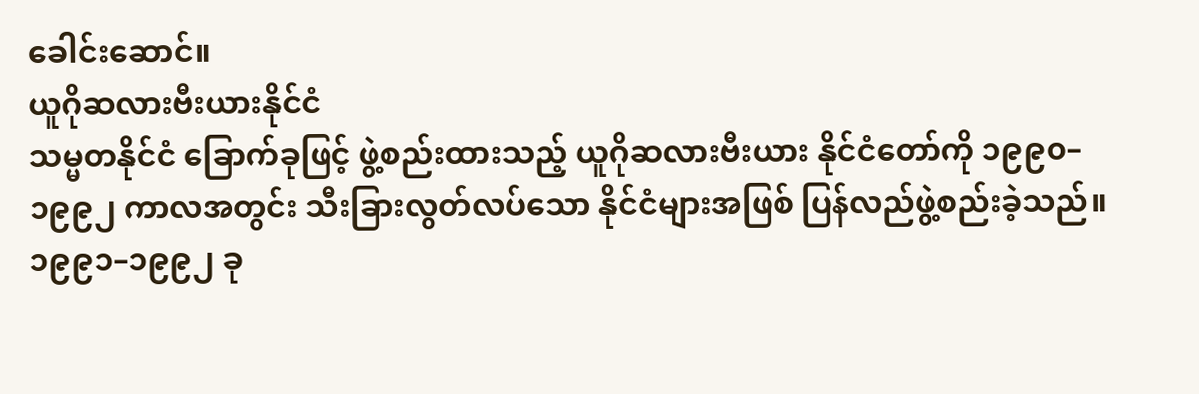ခေါင်းဆောင်။
ယူဂိုဆလားဗီးယားနိုင်ငံ
သမ္မတနိုင်ငံ ခြောက်ခုဖြင့် ဖွဲ့စည်းထားသည့် ယူဂိုဆလားဗီးယား နိုင်ငံတော်ကို ၁၉၉၀–၁၉၉၂ ကာလအတွင်း သီးခြားလွတ်လပ်သော နိုင်ငံများအဖြစ် ပြန်လည်ဖွဲ့စည်းခဲ့သည်။ ၁၉၉၁–၁၉၉၂ ခု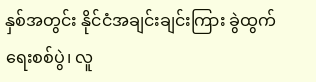နှစ်အတွင်း နိုင်ငံအချင်းချင်းကြား ခွဲထွက်ရေးစစ်ပွဲ၊ လူ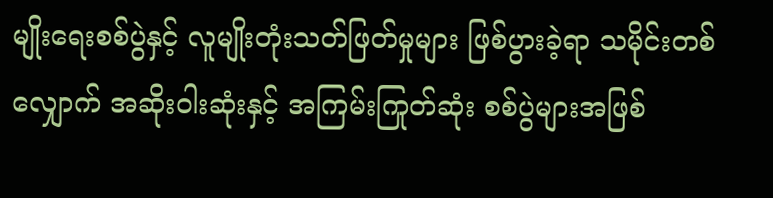မျိုးရေးစစ်ပွဲနှင့် လူမျိုးတုံးသတ်ဖြတ်မှုများ ဖြစ်ပွားခဲ့ရာ သမိုင်းတစ်လျှောက် အဆိုးဝါးဆုံးနှင့် အကြမ်းကြုတ်ဆုံး စစ်ပွဲများအဖြစ်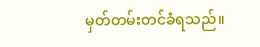မှတ်တမ်းတင်ခံရသည်။